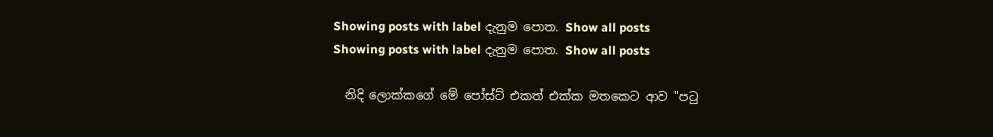Showing posts with label දැනුම පොත. Show all posts
Showing posts with label දැනුම පොත. Show all posts

  නිදි ලොක්කගේ මේ පෝස්ට් එකත් එක්ක මතකෙට ආව "පටු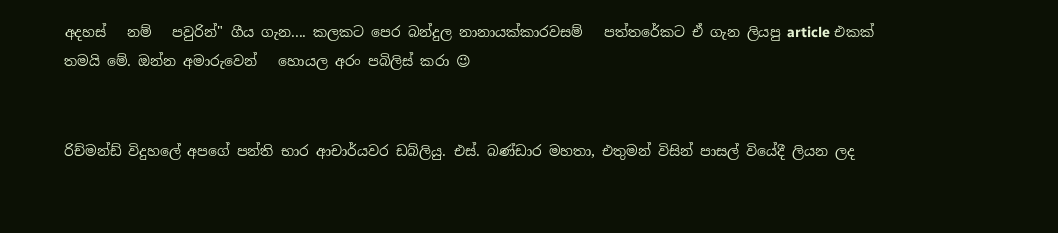අදහස්   නම්   පවුරින්" ගීය ගැන.... කලකට පෙර බන්දුල නානායක්කාරවසම්   පත්තරේකට ඒ ගැන ලියපු article එකක් තමයි මේ. ඔන්න අමාරුවෙන්   හොයල අරං පබිලිස් කරා 😉


රිච්මන්ඩ් විදුහලේ අපගේ පන්ති භාර ආචාර්යවර ඩබ්ලියු. එස්. බණ්ඩාර මහතා, එතුමන් විසින් පාසල් වියේදී ලියන ලද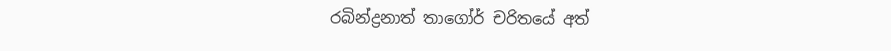රබින්ද්‍රනාත් තාගෝර් චරිතයේ අත්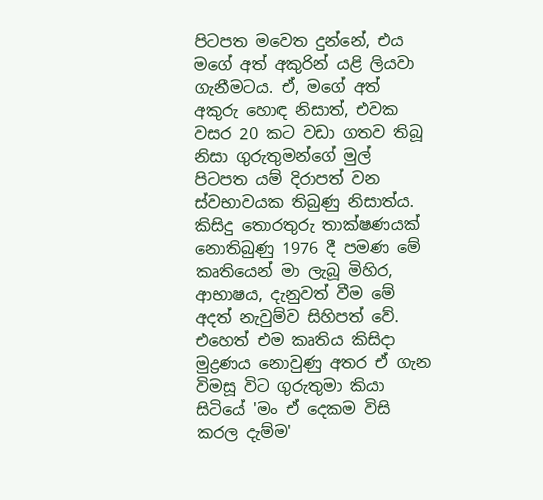පිටපත මවෙත දුන්නේ, එය මගේ අත් අකුරින් යළි ලියවා ගැනීමටය. ඒ, මගේ අත් අකුරු හොඳ නිසාත්, එවක වසර 20 කට වඩා ගතව තිබූ නිසා ගුරුතුමන්ගේ මුල් පිටපත යම් දිරාපත් වන ස්වභාවයක තිබුණු නිසාත්ය. කිසිදු තොරතුරු තාක්ෂණයක් නොතිබුණු 1976 දී පමණ මේ කෘතියෙන් මා ලැබූ මිහිර, ආභාෂය, දැනුවත් වීම මේ අදත් නැවුම්ව සිහිපත් වේ. එහෙත් එම කෘතිය කිසිදා මුද්‍රණය නොවුණු අතර ඒ ගැන විමසූ විට ගුරුතුමා කියා සිටියේ 'මං ඒ දෙකම විසි කරල දැම්ම'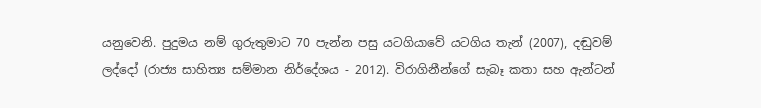යනුවෙනි. පුදුමය නම් ගුරුතුමාට 70 පැන්න පසු යටගියාවේ යටගිය තැන් (2007), දඬුවම් ලද්දෝ (රාජ්‍ය සාහිත්‍ය සම්මාන නිර්දේශය - 2012). විරාගිනීන්ගේ සැබෑ කතා සහ ඇන්ටන්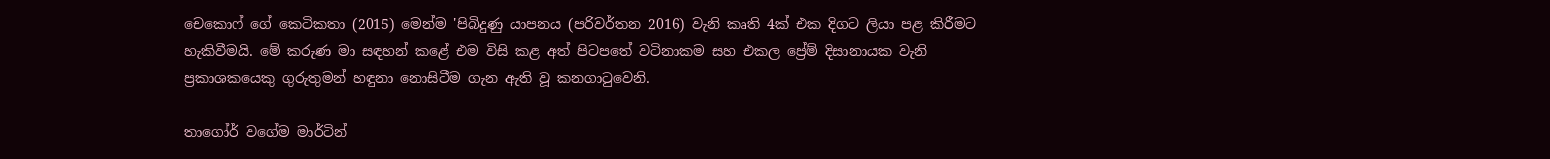චෙකොෆ් ගේ කෙටිකතා (2015) මෙන්ම 'පිබිදුණු යාපනය (පරිවර්තන 2016) වැනි කෘති 4ක් එක දිගට ලියා පළ කිරීමට හැකිවීමයි. මේ කරුණ මා සඳහන් කළේ එම විසි කළ අත් පිටපතේ වටිනාකම සහ එකල ප්‍රේම් දිසානායක වැනි ප්‍රකාශකයෙකු ගුරුතුමන් හඳුනා නොසිටීම ගැන ඇති වූ කනගාටුවෙනි.

තාගෝර් වගේම මාර්ටින්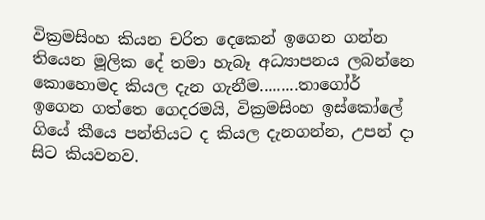වික්‍රමසිංහ කියන චරිත දෙකෙන් ඉගෙන ගන්න තියෙන මූලික දේ තමා හැබෑ අධ්‍යාපනය ලබන්නෙ කොහොමද කියල දැන ගැනීම.........තාගෝර් ඉගෙන ගත්තෙ ගෙදරමයි, වික්‍රමසිංහ ඉස්කෝලේ ගියේ කීයෙ පන්තියට ද කියල දැනගන්න, උපන් දා සිට කියවනව.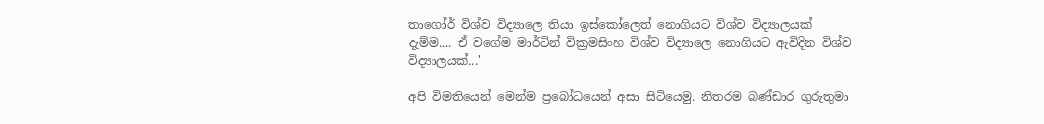තාගෝර් විශ්ව විද්‍යාලෙ තියා ඉස්කෝලෙත් නොගියට විශ්ව විද්‍යාලයක් දැම්ම.... ඒ වගේම මාර්ටින් වික්‍රමසිංහ විශ්ව විද්‍යාලෙ නොගියට ඇවිදින විශ්ව විද්‍යාලයක්...'

අපි විමතියෙන් මෙන්ම ප්‍රබෝධයෙන් අසා සිටියෙමු. නිතරම බණ්ඩාර ගුරුතුමා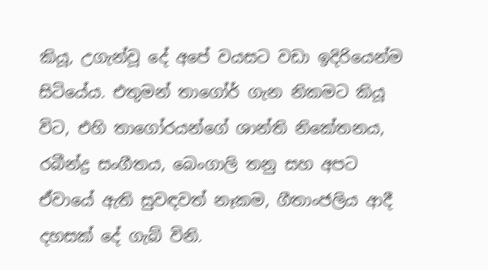කියූ, උගැන්වූ දේ අපේ වයසට වඩා ඉදිරියෙන්ම සිටියේය. එතුමන් තාගෝර් ගැන නිකමට කියූ විට, එහි තාගෝරයන්ගේ ශාන්ති නිකේතනය, රබීන්ද්‍ර සංගීතය, බෙංගාලි තනු සහ අපට ඒවායේ ඇති සුවඳවත් නෑකම, ගීතාංජලිය ආදී දහසක් දේ ගැබ් විනි.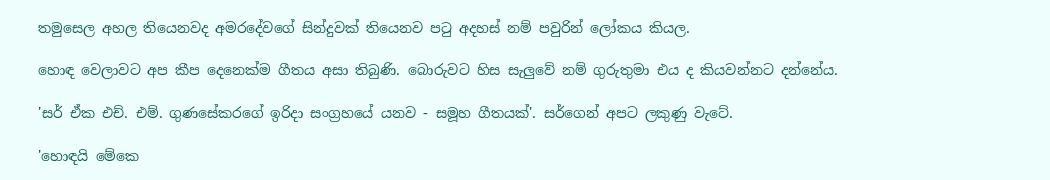තමුසෙල අහල තියෙනවද අමරදේවගේ සින්දුවක් තියෙනව පටු අදහස් නම් පවුරින් ලෝකය කියල.

හොඳ වෙලාවට අප කීප දෙනෙක්ම ගීතය අසා තිබුණි. බොරුවට හිස සැලුවේ නම් ගුරුතුමා එය ද කියවන්නට දන්නේය.

'සර් ඒක එච්. එම්. ගුණසේකරගේ ඉරිදා සංග්‍රහයේ යනව - සමූහ ගීතයක්'. සර්ගෙන් අපට ලකුණු වැටේ.

'හොඳයි මේකෙ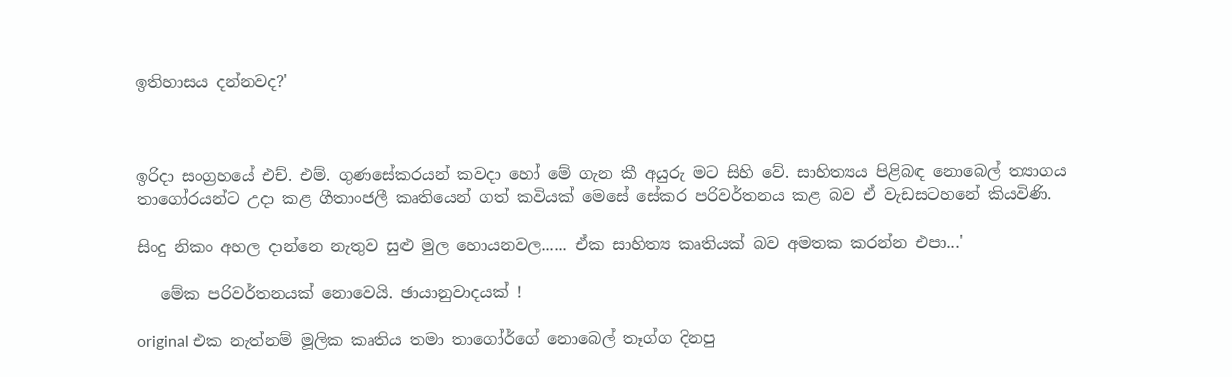ඉතිහාසය දන්නවද?'



ඉරිදා සංග්‍රහයේ එච්. එම්. ගුණසේකරයන් කවදා හෝ මේ ගැන කී අයුරු මට සිහි වේ. සාහිත්‍යය පිළිබඳ නොබෙල් ත්‍යාගය තාගෝරයන්ට උදා කළ ගීතාංජලී කෘතියෙන් ගත් කවියක් මෙසේ සේකර පරිවර්තනය කළ බව ඒ වැඩසටහනේ කියවිණි.

සිංදු නිකං අහල දාන්නෙ නැතුව සුළු මුල හොයනවල...... ඒක සාහිත්‍ය කෘතියක් බව අමතක කරන්න එපා...'

   මේක පරිවර්තනයක් නොවෙයි. ඡායානුවාදයක් !

original එක නැත්නම් මූලික කෘතිය තමා තාගෝර්ගේ නොබෙල් තෑග්ග දිනපු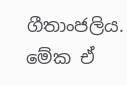ගීතාංජලිය. මේක ඒ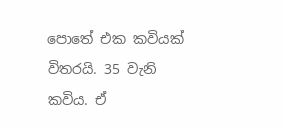පොතේ එක කවියක් විතරයි. 35 වැනි කවිය. ඒ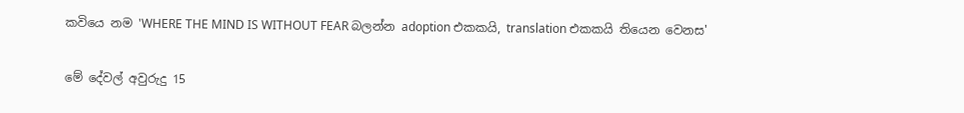කවියෙ නම 'WHERE THE MIND IS WITHOUT FEAR බලන්න adoption එකකයි, translation එකකයි තියෙන වෙනස'

මේ දේවල් අවුරුදු 15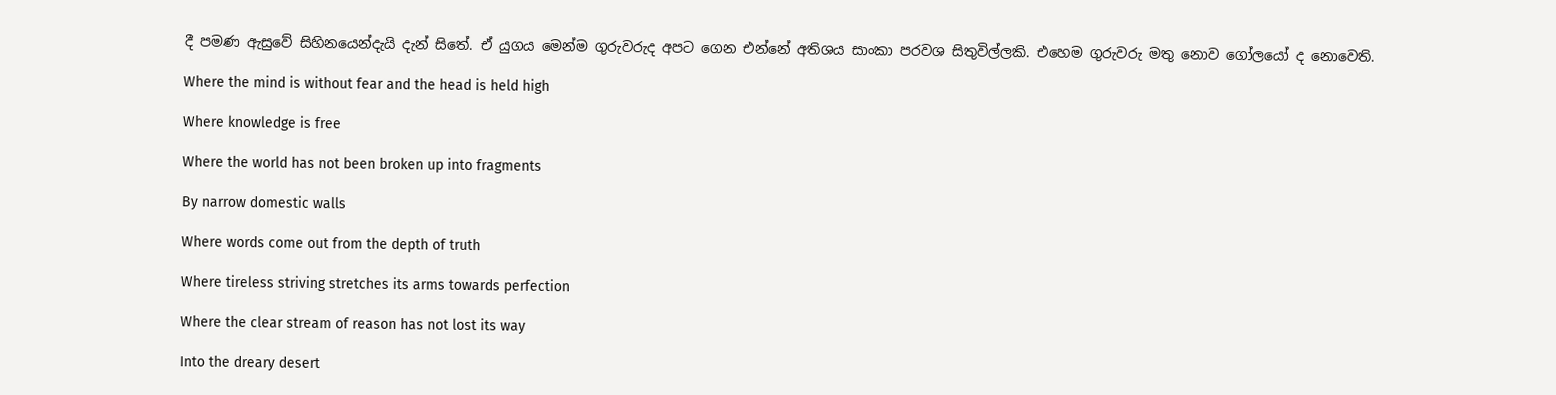දී පමණ ඇසුවේ සිහිනයෙන්දැයි දැන් සිතේ. ඒ යුගය මෙන්ම ගුරුවරුද අපට ගෙන එන්නේ අතිශය සාංකා පරවශ සිතුවිල්ලකි. එහෙම ගුරුවරු මතු නොව ගෝලයෝ ද නොවෙති.

Where the mind is without fear and the head is held high

Where knowledge is free

Where the world has not been broken up into fragments

By narrow domestic walls

Where words come out from the depth of truth

Where tireless striving stretches its arms towards perfection

Where the clear stream of reason has not lost its way

Into the dreary desert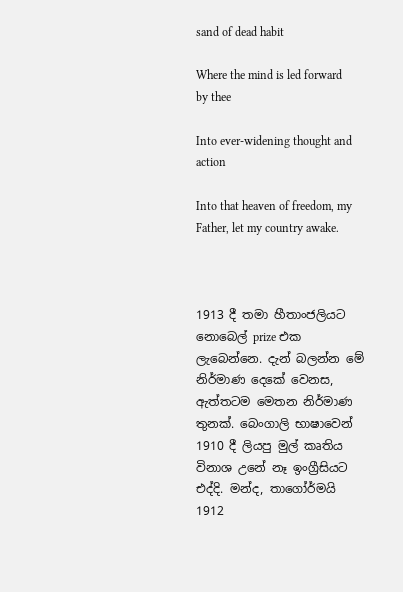sand of dead habit

Where the mind is led forward by thee

Into ever-widening thought and action

Into that heaven of freedom, my Father, let my country awake.



1913 දී තමා හීතාංජලියට නොබෙල් prize එක ලැබෙන්නෙ. දැන් බලන්න මේ නිර්මාණ දෙකේ වෙනස, ඇත්තටම මෙතන නිර්මාණ තුනක්. බෙංගාලි භාෂාවෙන් 1910 දී ලියපු මුල් කෘතිය විනාශ උනේ නෑ ඉංග්‍රීසියට එද්දි. මන්ද, තාගෝර්මයි 1912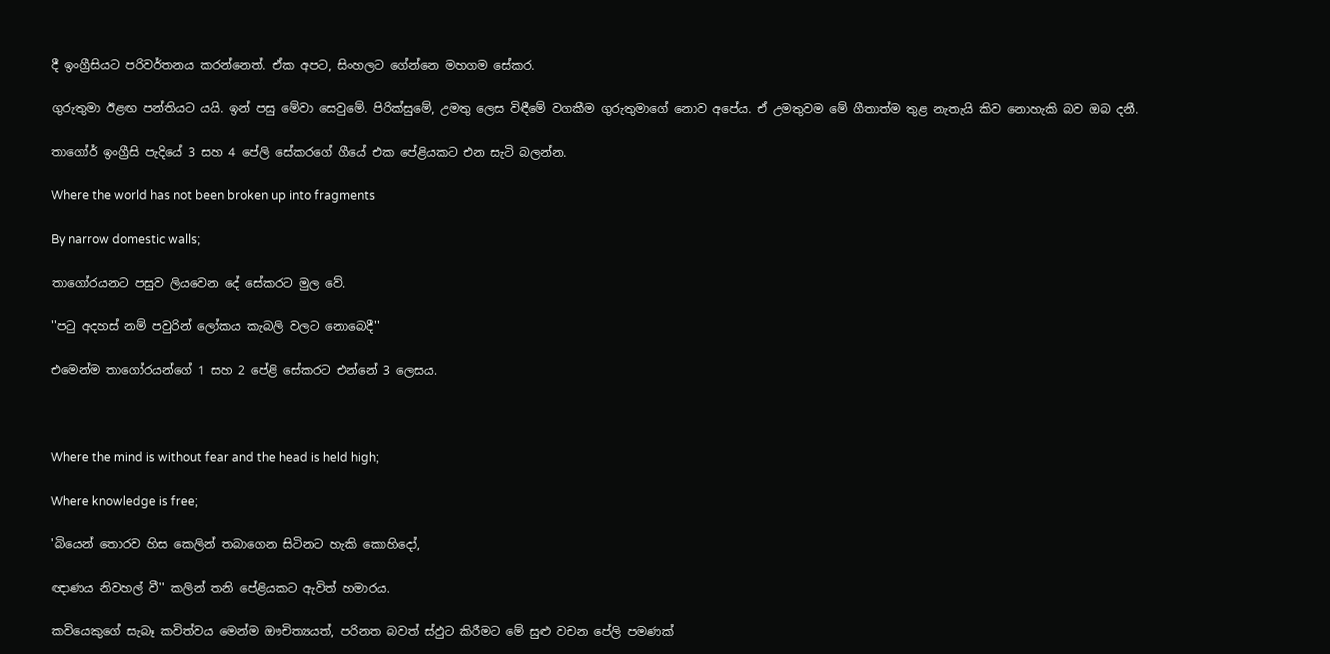දී ඉංග්‍රීසියට පරිවර්තනය කරන්නෙත්. ඒක අපට, සිංහලට ගේන්නෙ මහගම සේකර.

ගුරුතුමා ඊළඟ පන්තියට යයි. ඉන් පසු මේවා සෙවුමේ. පිරික්සුමේ, උමතු ලෙස විඳීමේ වගකීම ගුරුතුමාගේ නොව අපේය. ඒ උමතුවම මේ ගීතාත්ම තුළ නැතැයි කිව නොහැකි බව ඔබ දනී.

තාගෝර් ඉංග්‍රීසි පැදියේ 3 සහ 4 පේලි සේකරගේ ගීයේ එක පේළියකට එන සැටි බලන්න.

Where the world has not been broken up into fragments

By narrow domestic walls;

තාගෝරයනට පසුව ලියවෙන දේ සේකරට මුල වේ.

''පටු අදහස් නම් පවුරින් ලෝකය කැබලි වලට නොබෙදී''

එමෙන්ම තාගෝරයන්ගේ 1 සහ 2 පේළි සේකරට එන්නේ 3 ලෙසය.



Where the mind is without fear and the head is held high;

Where knowledge is free;

'බියෙන් තොරව හිස කෙලින් තබාගෙන සිටිනට හැකි කොහිදෝ,

ඥාණය නිවහල් වී'' කලින් තනි පේළියකට ඇවිත් හමාරය.

කවියෙකුගේ සැබෑ කවිත්වය මෙන්ම ඖචිත්‍යයත්, පරිනත බවත් ස්ඵුට කිරීමට මේ සුළු වචන පේලි පමණක්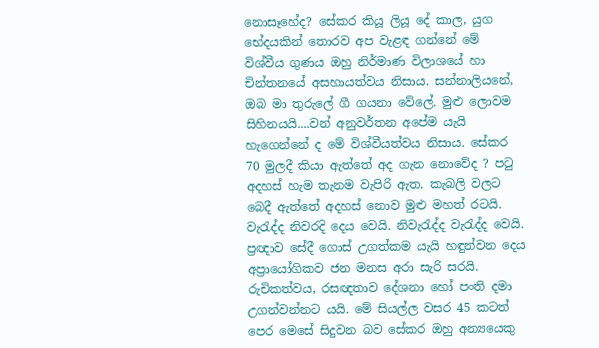නොසෑහේද? සේකර කියූ ලියූ දේ කාල, යුග භේදයකින් තොරව අප වැළඳ ගන්නේ මේ විශ්වීය ගුණය ඔහු නිර්මාණ විලාශයේ හා චින්තනයේ අසහායත්වය නිසාය. සන්නාලියනේ, ඔබ මා තුරුලේ ගී ගයනා වේලේ. මුළු ලොවම සිහිනයයි....වන් අනුවර්තන අපේම යැයි හැගෙන්නේ ද මේ විශ්වීයත්වය නිසාය. සේකර 70 මුලදී කියා ඇත්තේ අද ගැන නොවේද ? පටු අදහස් හැම තැනම වැපිරි ඇත. කැබලි වලට බෙදී ඇත්තේ අදහස් නොව මුළු මහත් රටයි. වැරැද්ද නිවරදි දෙය වෙයි. නිවැරැද්ද වැරැද්ද වෙයි. ප්‍රඥාව සේදී ගොස් උගත්කම යැයි හඳුන්වන දෙය අප්‍රායෝගිකව ජන මනස අරා සැරි සරයි. රුචිකත්වය, රසඥතාව දේශනා හෝ පංති දමා උගන්වන්නට යයි. මේ සියල්ල වසර 45 කටත් පෙර මෙසේ සිදුවන බව සේකර ඔහු අන්‍යයෙකු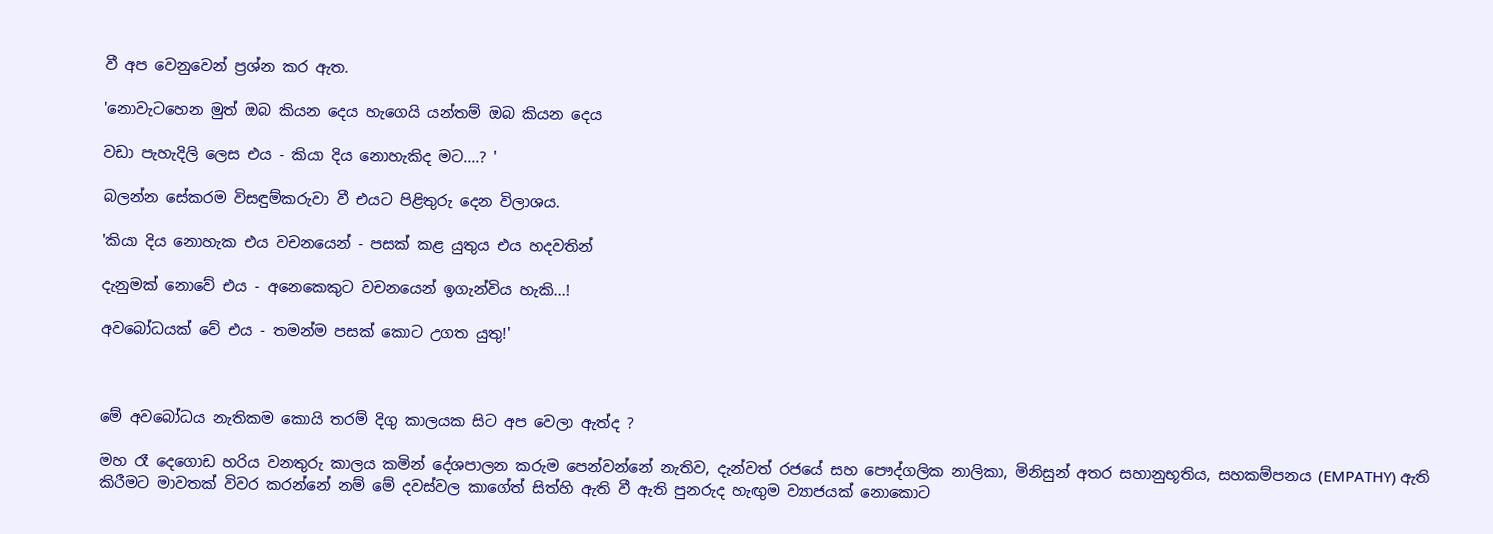වී අප වෙනුවෙන් ප්‍රශ්න කර ඇත.

'නොවැටහෙන මුත් ඔබ කියන දෙය හැගෙයි යන්තම් ඔබ කියන දෙය

වඩා පැහැදිලි ලෙස එය - කියා දිය නොහැකිද මට....? '

බලන්න සේකරම විසඳුම්කරුවා වී එයට පිළිතුරු දෙන විලාශය.

'කියා දිය නොහැක එය වචනයෙන් - පසක් කළ යුතුය එය හදවතින්

දැනුමක් නොවේ එය - අනෙකෙකුට වචනයෙන් ඉගැන්විය හැකි...!

අවබෝධයක් වේ එය - තමන්ම පසක් කොට උගත යුතු!'



මේ අවබෝධය නැතිකම කොයි තරම් දිගු කාලයක සිට අප වෙලා ඇත්ද ?

මහ රෑ දෙගොඩ හරිය වනතුරු කාලය කමින් දේශපාලන කරුම පෙන්වන්නේ නැතිව, දැන්වත් රජයේ සහ පෞද්ගලික නාලිකා, මිනිසුන් අතර සහානුභූතිය, සහකම්පනය (EMPATHY) ඇති කිරීමට මාවතක් විවර කරන්නේ නම් මේ දවස්වල කාගේත් සිත්හි ඇති වී ඇති පුනරුද හැඟුම ව්‍යාජයක් නොකොට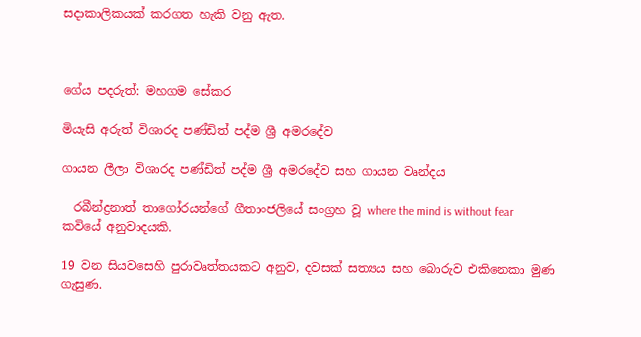සදාකාලිකයක් කරගත හැකි වනු ඇත.



ගේය පදරුත්: මහගම සේකර

මියැසි අරුත් විශාරද පණ්ඩිත් පද්ම ශ්‍රී අමරදේව

ගායන ලීලා විශාරද පණ්ඩිත් පද්ම ශ්‍රී අමරදේව සහ ගායන වෘන්දය

  රබීන්ද්‍රනාත් තාගෝරයන්ගේ ගීතාංජලියේ සංග්‍රහ වූ where the mind is without fear කවියේ අනුවාදයකි.

19 වන සියවසෙහි පුරාවෘත්තයකට අනුව, දවසක් සත්‍යය සහ බොරුව එකිනෙකා මුණ ගැසුණ.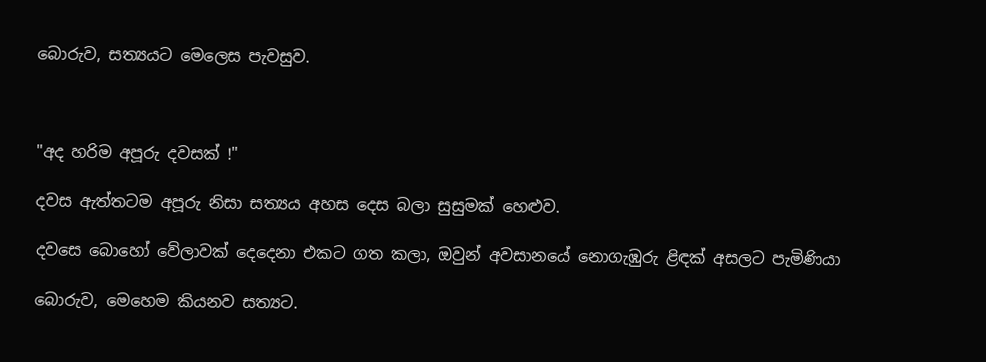බොරුව, සත්‍යයට මෙලෙස පැවසුව.



"අද හරිම අපූරු දවසක් !"

දවස ඇත්තටම අපූරු නිසා සත්‍යය අහස දෙස බලා සුසුමක් හෙළුව.

දවසෙ බොහෝ වේලාවක් දෙදෙනා එකට ගත කලා, ඔවුන් අවසානයේ නොගැඹුරු ළිඳක් අසලට පැමිණියා

බොරුව, මෙහෙම කියනව සත්‍යට.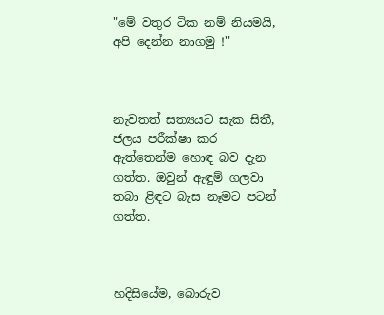"මේ වතුර ටික නම් නියමයි, අපි දෙන්න නාගමු !"



නැවතත් සත්‍යයට සැක සිතී, ජලය පරීක්ෂා කර ඇත්තෙන්ම හොඳ බව දැන ගත්ත. ඔවුන් ඇඳුම් ගලවා තබා ළිඳට බැස නෑමට පටන් ගත්ත.



හදිසියේම, බොරුව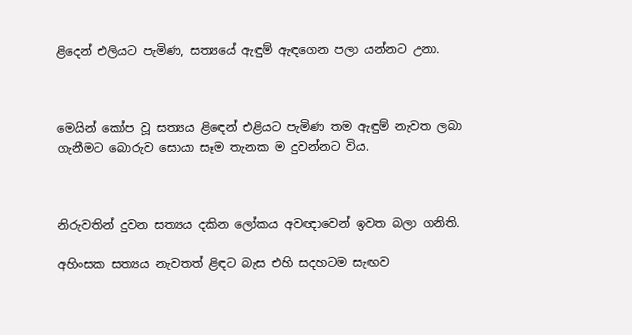ළිදෙන් එලියට පැමිණ, සත්‍යයේ ඇඳුම් ඇඳගෙන පලා යන්නට උනා.



මෙයින් කෝප වූ සත්‍යය ළිඳෙන් එළියට පැමිණ තම ඇඳුම් නැවත ලබා ගැනීමට බොරුව සොයා සෑම තැනක ම දුවන්නට විය.



නිරුවතින් දුවන සත්‍යය දකින ලෝකය අවඥාවෙන් ඉවත බලා ගනිති.

අහිංසක සත්‍යය නැවතත් ළිඳට බැස එහි සදහටම සැඟව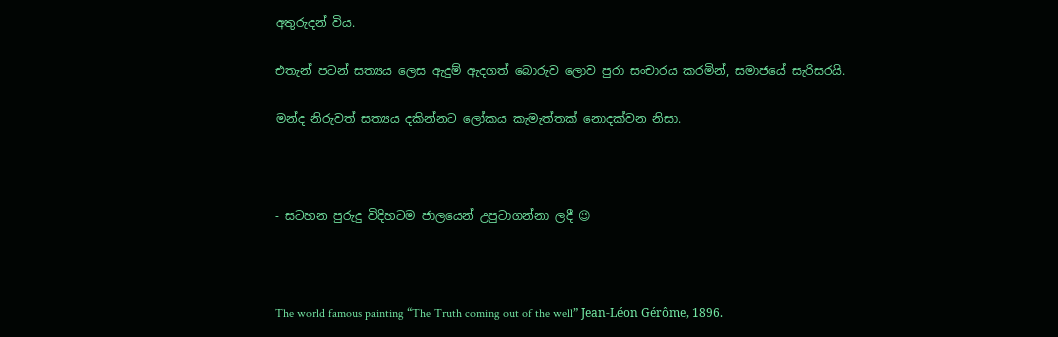අතුරුදන් විය.

එතැන් පටන් සත්‍යය ලෙස ඇදුම් ඇදගත් බොරුව ලොව පුරා සංචාරය කරමින්, සමාජයේ සැරිසරයි.

මන්ද නිරුවත් සත්‍යය දකින්නට ලෝකය කැමැත්තක් නොදක්වන නිසා.



- සටහන පුරුදු විදිහටම ජාලයෙන් උපුටාගන්නා ලදී 😉



The world famous painting “The Truth coming out of the well” Jean-Léon Gérôme, 1896.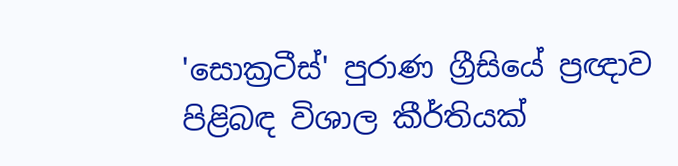'සොක්‍රටීස්' පුරාණ ග්‍රීසියේ ප්‍රඥාව පිළිබඳ විශාල කීර්තියක්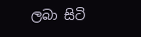ලබා සිටි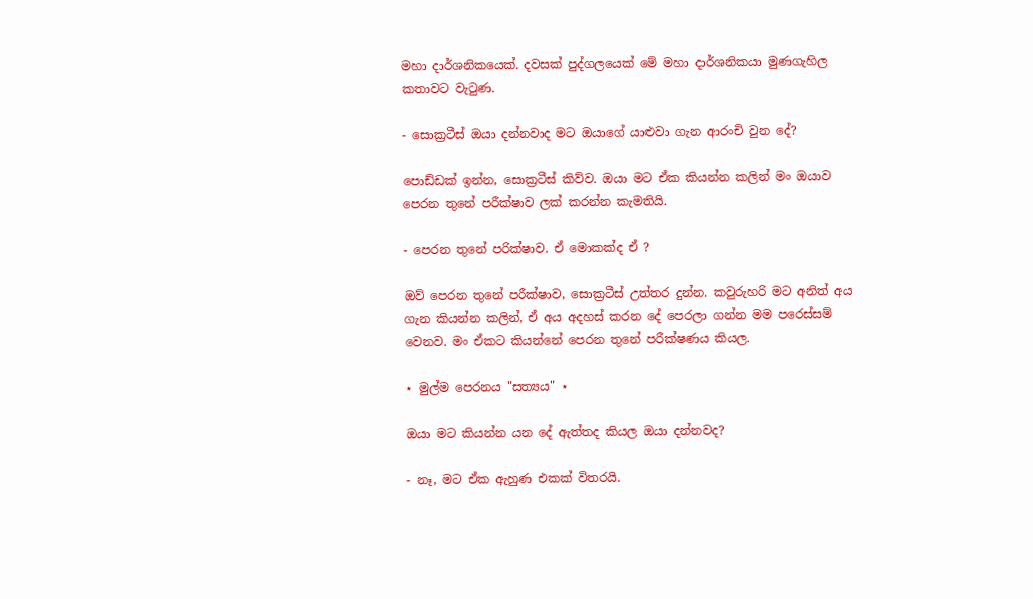මහා දාර්ශනිකයෙක්. දවසක් පුද්ගලයෙක් මේ මහා දාර්ශනිකයා මුණගැහිල කතාවට වැටුණ.

- සොක්‍රටීස් ඔයා දන්නවාද මට ඔයාගේ යාළුවා ගැන ආරංචි වුන දේ?

පොඩ්ඩක් ඉන්න, සොක්‍රටීස් කිව්ව. ඔයා මට ඒක කියන්න කලින් මං ඔයාව පෙරන තුනේ පරීක්ෂාව ලක් කරන්න කැමතියි.

- පෙරන තුනේ පරික්ෂාව. ඒ මොකක්ද ඒ ?

ඔව් පෙරන තුනේ පරීක්ෂාව, සොක්‍රටීස් උත්තර දුන්න. කවුරුහරි මට අනිත් අය ගැන කියන්න කලින්, ඒ අය අදහස් කරන දේ පෙරලා ගන්න මම පරෙස්සම් වෙනව. මං ඒකට කියන්නේ පෙරන තුනේ පරීක්ෂණය කියල.

⋆ මුල්ම පෙරනය "සත්‍යය" ⋆

ඔයා මට කියන්න යන දේ ඇත්තද කියල ඔයා දන්නවද?

- නෑ, මට ඒක ඇහුණ එකක් විතරයි.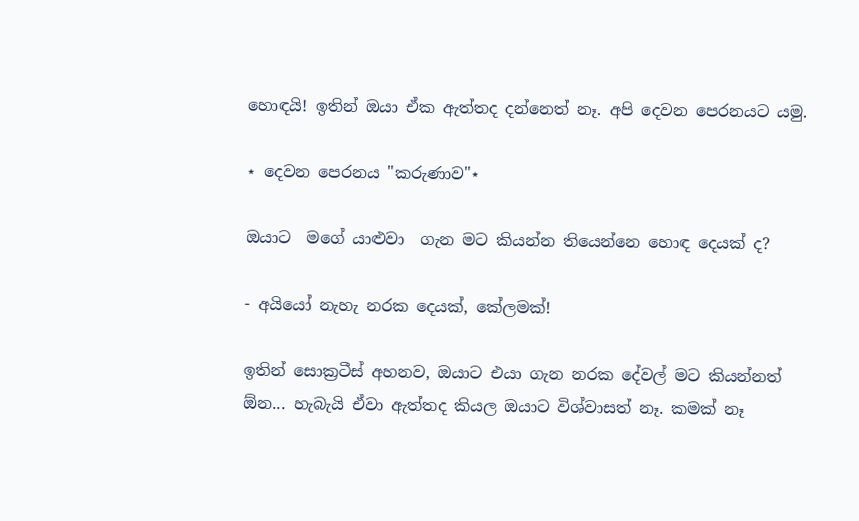හොඳයි! ඉතින් ඔයා ඒක ඇත්තද දන්නෙත් නෑ. අපි දෙවන පෙරනයට යමු.

⋆ දෙවන පෙරනය "කරුණාව"⋆

ඔයාට  මගේ යාළුවා  ගැන මට කියන්න තියෙන්නෙ හොඳ දෙයක් ද?

- අයියෝ නැහැ නරක දෙයක්, කේලමක්!

ඉතින් සොක්‍රටීස් අහනව, ඔයාට එයා ගැන නරක දේවල් මට කියන්නත් ඕන... හැබැයි ඒවා ඇත්තද කියල ඔයාට විශ්වාසත් නෑ. කමක් නෑ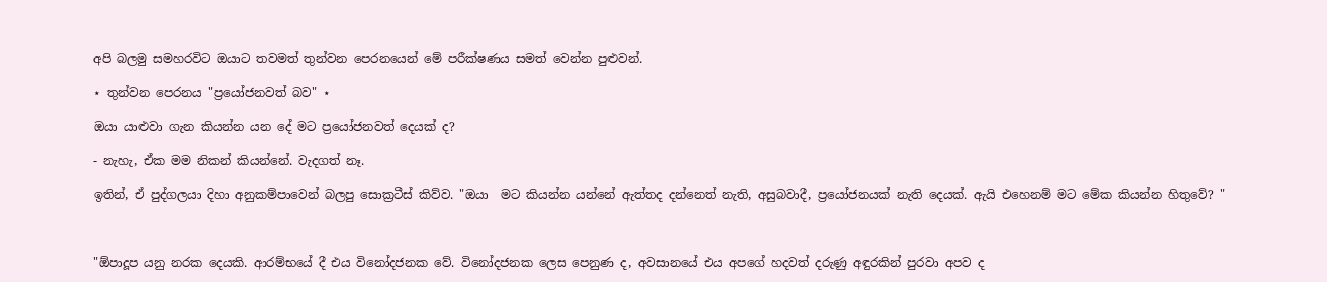අපි බලමු සමහරවිට ඔයාට තවමත් තුන්වන පෙරනයෙන් මේ පරීක්ෂණය සමත් වෙන්න පුළුවන්.

⋆ තුන්වන පෙරනය "ප්‍රයෝජනවත් බව" ⋆

ඔයා යාළුවා ගැන කියන්න යන දේ මට ප්‍රයෝජනවත් දෙයක් ද?

- නැහැ, ඒක මම නිකන් කියන්නේ. වැදගත් නෑ.

ඉතින්, ඒ පුද්ගලයා දිහා අනුකම්පාවෙන් බලපු සොක්‍රටීස් කිව්ව. "ඔයා  මට කියන්න යන්නේ ඇත්තද දන්නෙත් නැති, අසුබවාදී, ප්‍රයෝජනයක් නැති දෙයක්. ඇයි එහෙනම් මට මේක කියන්න හිතුවේ? "



"ඕපාදූප යනු නරක දෙයකි. ආරම්භයේ දී එය විනෝදජනක වේ. විනෝදජනක ලෙස පෙනුණ ද, අවසානයේ එය අපගේ හදවත් දරුණු අඳුරකින් පුරවා අපව ද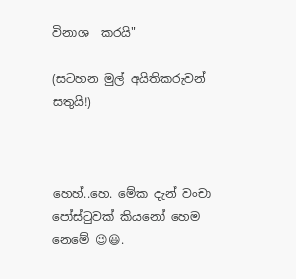විනාශ  කරයි"

(සටහන මුල් අයිතිකරුවන් සතුයි!)



හෙහ්..හෙ. මේක දැන් වංචා පෝස්ටුවක් කියනෝ හෙම නෙමේ 😉😃.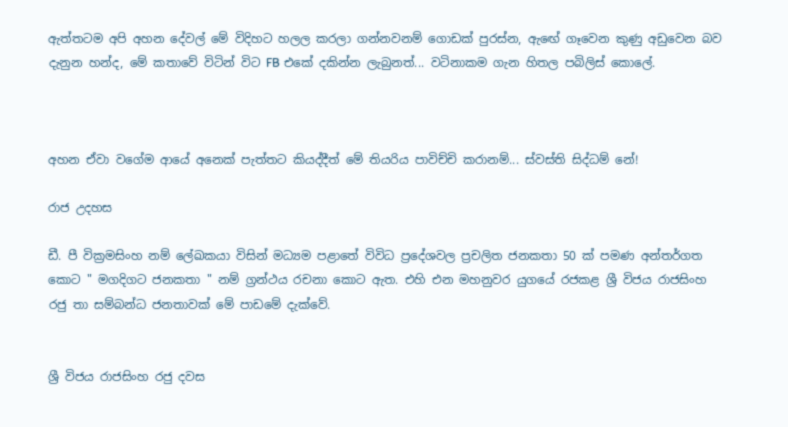ඇත්තටම අපි අහන දේවල් මේ විදිහට හලල කරලා ගන්නවනම් ගොඩක් පුරස්න, ඇඟේ ගෑවෙන කුණු අඩුවෙන බව දැනුන හන්ද, මේ කතාවේ විටින් විට FB එකේ දකින්න ලැබුනත්... වටිනාකම ගැන හිතල පබිලිස් කොලේ.



අහන ඒවා වගේම ආයේ අනෙක් පැත්තට කියද්දීත් මේ තියරිය පාවිච්චි කරානම්... ස්වස්ති සිද්ධම් නේ!

රාජ උදහස

ඩී. පී වික්‍රමසිංහ නම් ලේඛකයා විසින් මධ්‍යම පළාතේ විවිධ ප්‍රදේශවල ප්‍රචලිත ජනකතා 50 ක් පමණ අන්තර්ගත කොට " මගදිගට ජනකතා " නම් ග්‍රන්ථය රචනා කොට ඇත. එහි එන මහනුවර යුගයේ රජකළ ශ්‍රී විජය රාජසිංහ රජු තා සම්බන්ධ ජනතාවක් මේ පාඩමේ දැක්වේ.


ශ්‍රී විජය රාජසිංහ රජු දවස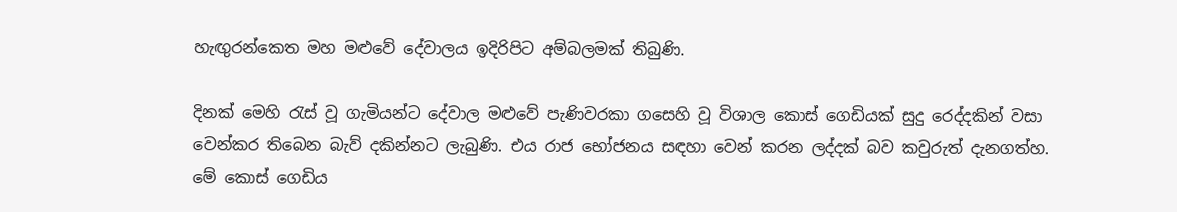හැඟුරන්කෙත මහ මළුවේ දේවාලය ඉදිරිපිට අම්බලමක් තිබුණි.

දිනක් මෙහි රැස් වූ ගැමියන්ට දේවාල මළුවේ පැණිවරකා ගසෙහි වූ විශාල කොස් ගෙඩියක් සුදු රෙද්දකින් වසා වෙන්කර තිබෙන බැව් දකින්නට ලැබුණි. එය රාජ භෝජනය සඳහා වෙන් කරන ලද්දක් බව කවුරුත් දැනගත්හ. මේ කොස් ගෙඩිය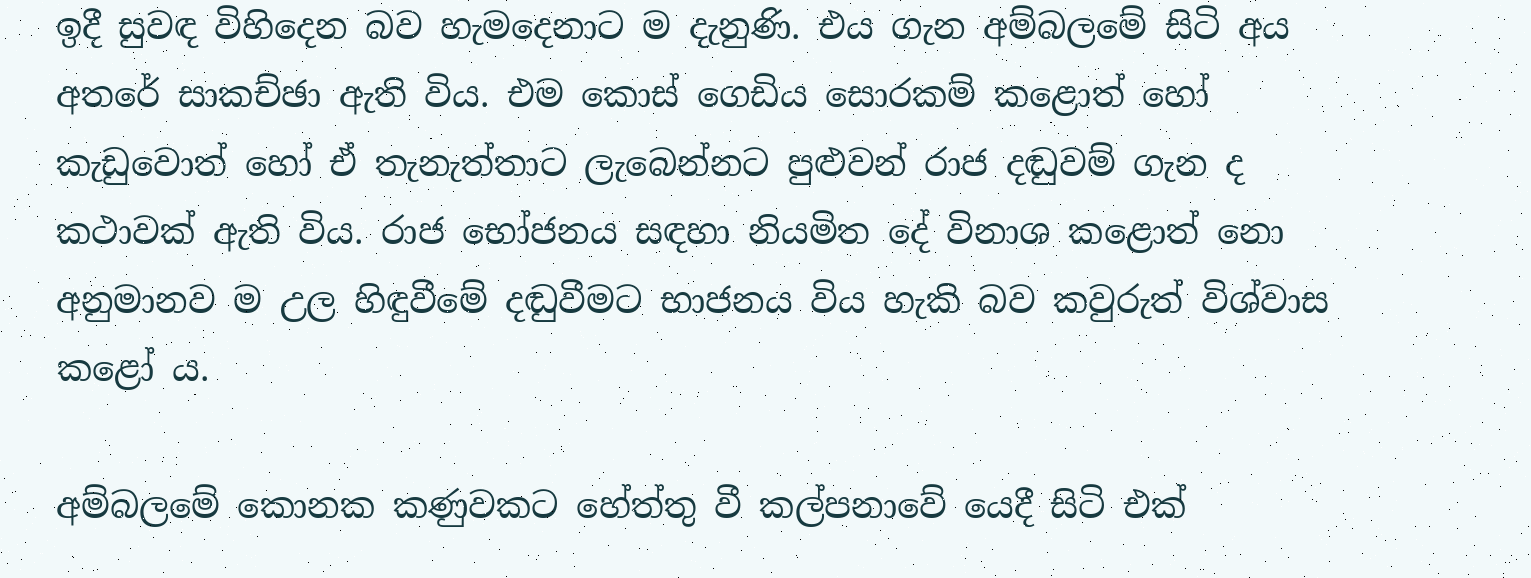ඉදී සුවඳ විහිදෙන බව හැමදෙනාට ම දැනුණි. එය ගැන අම්බලමේ සිටි අය අතරේ සාකච්ඡා ඇති විය. එම කොස් ගෙඩිය සොරකම් කළොත් හෝ කැඩුවොත් හෝ ඒ තැනැත්තාට ලැබෙන්නට පුළුවන් රාජ දඬුවම් ගැන ද කථාවක් ඇති විය. රාජ භෝජනය සඳහා නියමිත දේ විනාශ කළොත් නො අනුමානව ම උල හිඳුවීමේ දඬුවීමට භාජනය විය හැකි බව කවුරුත් විශ්වාස කළෝ ය.

අම්බලමේ කොනක කණුවකට හේත්තු වී කල්පනාවේ යෙදී සිටි එක්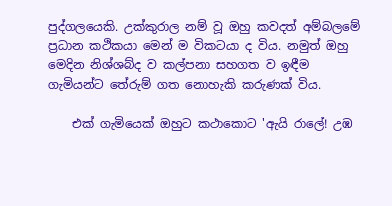පුද්ගලයෙකි. උක්කුරාල නම් වූ ඔහු කවදත් අම්බලමේ ප්‍රධාන කථිකයා මෙන් ම විකටයා ද විය. නමුත් ඔහු මෙදින නිශ්ශබ්ද ව කල්පනා සහගත ව ඉඳීම ගැමියන්ට තේරුම් ගත නොහැකි කරුණක් විය.

    එක් ගැමියෙක් ඔහුට කථාකොට 'ඇයි රාලේ! උඹ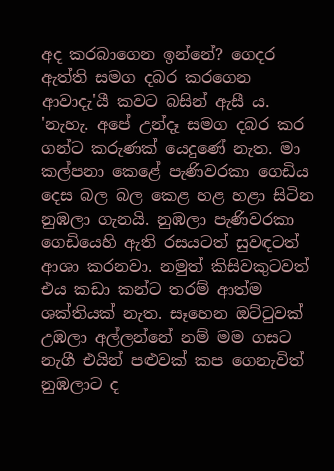අද කරබාගෙන ඉන්නේ? ගෙදර ඇත්ති සමග දබර කරගෙන ආවාදැ'යී කවට බසින් ඇසී ය. 'නැහැ. අපේ උන්දෑ සමග දබර කර ගන්ට කරුණක් යෙදුණේ නැත. මා කල්පනා කෙළේ පැණිවරකා ගෙඩිය දෙස බල බල කෙළ හළ හළා සිටින නුඹලා ගැනයි. නුඹලා පැණිවරකා ගෙඩියෙහි ඇති රසයටත් සුවඳටත් ආශා කරනවා. නමුත් කිසිවකුටවත් එය කඩා කන්ට තරම් ආත්ම ශක්තියක් නැත. සෑහෙන ඔට්ටුවක් උඹලා අල්ලන්නේ නම් මම ගසට නැගී එයින් පළුවක් කප ගෙනැවිත් නුඹලාට ද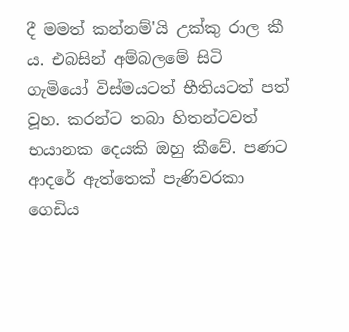දී මමත් කන්නම්'යි උක්කු රාල කී ය. එබසින් අම්බලමේ සිටි ගැමියෝ විස්මයටත් භීතියටත් පත් වූහ. කරන්ට තබා හිතන්ටවත් භයානක දෙයකි ඔහු කීවේ. පණට ආදරේ ඇත්තෙක් පැණිවරකා ගෙඩිය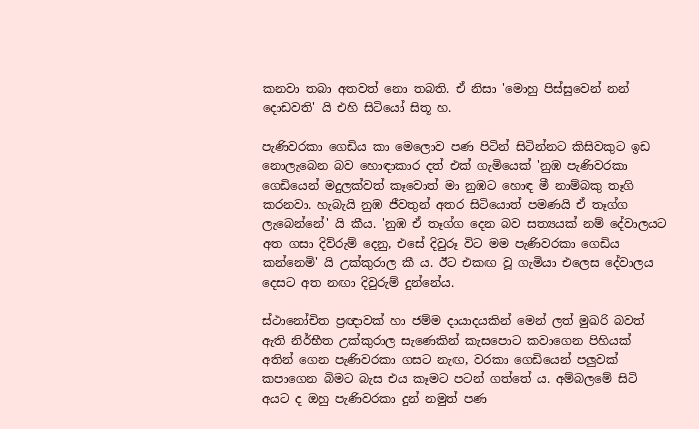කනවා තබා අතවත් නො තබති. ඒ නිසා 'මොහු පිස්සුවෙන් නන් දොඩවති' යි එහි සිටියෝ සිතූ හ.

පැණිවරකා ගෙඩිය කා මෙලොව පණ පිටින් සිටින්නට කිසිවකුට ඉඩ නොලැබෙන බව හොඳාකාර දත් එක් ගැමියෙක් 'නුඹ පැණිවරකා ගෙඩියෙන් මදුලක්වත් කෑවොත් මා නුඹට හොඳ මී නාම්බකු තෑගි කරනවා. හැබැයි නුඹ ජීවතුන් අතර සිටියොත් පමණයි ඒ තෑග්ග ලැබෙන්නේ' යි කීය. 'නුඹ ඒ තෑග්ග දෙන බව සත්‍යයක් නම් දේවාලයට අත ගසා දිව්රුම් දෙනු, එසේ දිවුරූ විට මම පැණිවරකා ගෙඩිය කන්නෙමි' යි උක්කුරාල කී ය. ඊට එකඟ වූ ගැමියා එලෙස දේවාලය දෙසට අත නඟා දිවුරුම් දුන්නේය.

ස්ථානෝචිත ප්‍රඥාවක් හා ජම්ම දායාදයකින් මෙන් ලත් මුඛරි බවත් ඇති නිර්භීත උක්කුරාල සැණෙකින් කැසපොට කවාගෙන පිහියක් අතින් ගෙන පැණිවරකා ගසට නැඟ, වරකා ගෙඩියෙන් පලුවක් කපාගෙන බිමට බැස එය කෑමට පටන් ගත්තේ ය. අම්බලමේ සිටි අයට ද ඔහු පැණිවරකා දුන් නමුත් පණ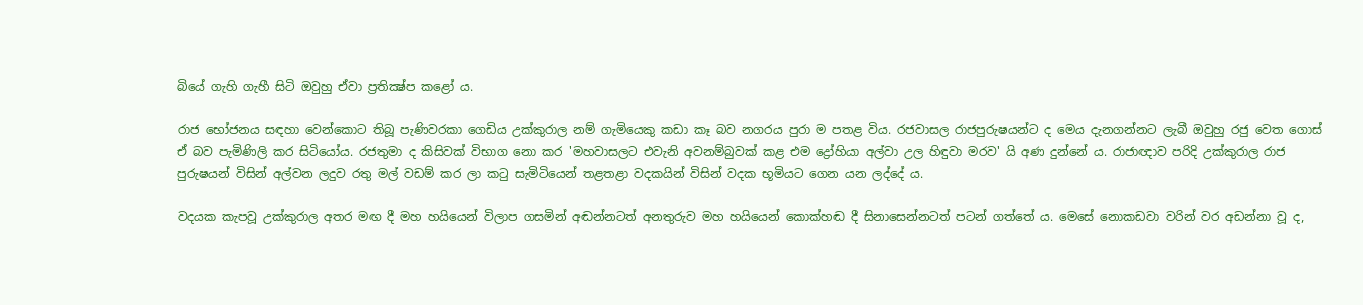බියේ ගැහි ගැහී සිටි ඔවුහු ඒවා ප්‍රතික්‍ෂ්ප කළෝ ය.

රාජ භෝජනය සඳහා වෙන්කොට තිබූ පැණිවරකා ගෙඩිය උක්කුරාල නම් ගැමියෙකු කඩා කෑ බව නගරය පුරා ම පතළ විය. රජවාසල රාජපුරුෂයන්ට ද මෙය දැනගන්නට ලැබී ඔවුහු රජු වෙත ගොස් ඒ බව පැමිණිලි කර සිටියෝය. රජතුමා ද කිසිවක් විභාග නො කර 'මහවාසලට එවැනි අවනම්බුවක් කළ එම ද්‍රෝහියා අල්වා උල හිඳුවා මරව' යි අණ දුන්නේ ය. රාජාඥාව පරිදි උක්කුරාල රාජ පුරුෂයන් විසින් අල්වන ලදුව රතු මල් වඩම් කර ලා කටු සැමිටියෙන් තළතළා වදකයින් විසින් වදක භූමියට ගෙන යන ලද්දේ ය.

වදයක කැපවූ උක්කුරාල අතර මඟ දී මහ හයියෙන් විලාප ගසමින් අඬන්නටත් අනතුරුව මහ හයියෙන් කොක්හඬ දී සිනාසෙන්නටත් පටන් ගත්තේ ය. මෙසේ නොකඩවා වරින් වර අඩන්නා වූ ද,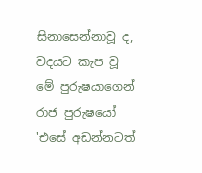සිනාසෙන්නාවූ ද, වදයට කැප වූ මේ පුරුෂයාගෙන් රාජ පුරුෂයෝ 'එසේ අඩන්නටත්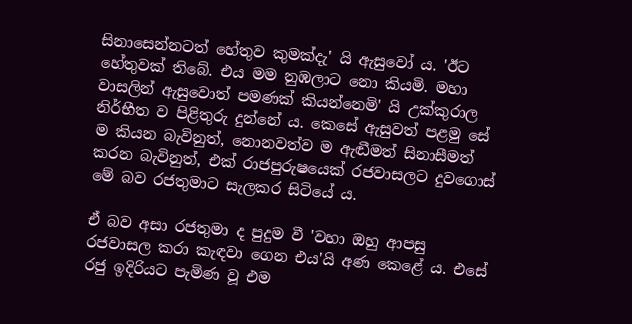සිනාසෙන්නටත් හේතුව කුමක්දැ' යි ඇසුවෝ ය. 'ඊට හේතුවක් තිබේ. එය මම නුඹලාට නො කියමි. මහා වාසලින් ඇසුවොත් පමණක් කියන්නෙමි' යි උක්කුරාල නිර්භීත ව පිළිතුරු දුන්නේ ය. කෙසේ ඇසුවත් පළමු සේ ම කියන බැවිනුත්, නොනවත්ව ම ඇඬීමත් සිනාසීමත් කරන බැවිනුත්, එක් රාජපුරුෂයෙක් රජවාසලට දුවගොස් මේ බව රජතුමාට සැලකර සිටියේ ය.

ඒ බව අසා රජතුමා ද පුදුම වී 'වහා ඔහු ආපසු රජවාසල කරා කැඳවා ගෙන එය'යි අණ කෙළේ ය. එසේ රජු ඉදිරියට පැමිණ වූ එම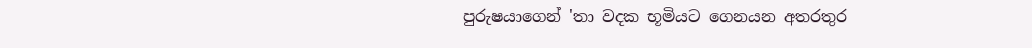පුරුෂයාගෙන් 'තා වදක භූමියට ගෙනයන අතරතුර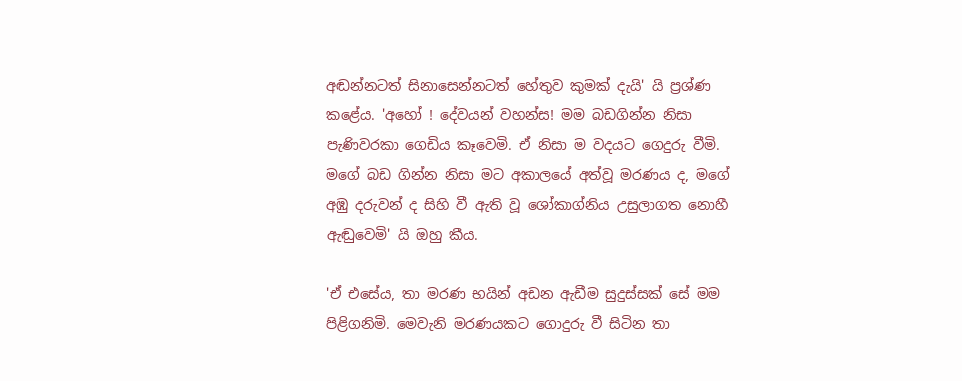අඬන්නටත් සිනාසෙන්නටත් හේතුව කුමක් දැයි' යි ප්‍රශ්ණ කළේය. 'අහෝ ! දේවයන් වහන්ස! මම බඩගින්න නිසා පැණිවරකා ගෙඩිය කෑවෙමි. ඒ නිසා ම වදයට ගෙදුරු වීමි. මගේ බඩ ගින්න නිසා මට අකාලයේ අත්වූ මරණය ද, මගේ අඹු දරුවන් ද සිහි වී ඇති වූ ශෝකාග්නිය උසුලාගත නොහී ඇඬුවෙමි' යි ඔහු කීය.

'ඒ එසේය, තා මරණ භයින් අඩන ඇඩීම සුදුස්සක් සේ මම පිළිගනිමි. මෙවැනි මරණයකට ගොදුරු වී සිටින තා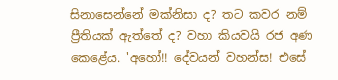සිනාසෙන්නේ මක්නිසා ද? තට කවර නම් ප්‍රීතියක් ඇත්තේ ද? වහා කියවයි රජ අණ කෙළේය. 'අහෝ!! දේවයන් වහන්ස! එසේ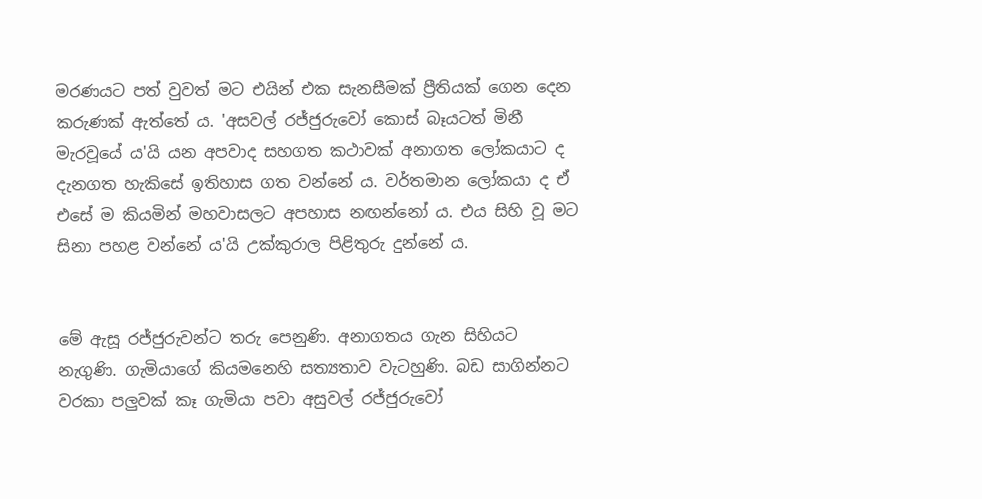මරණයට පත් වුවත් මට එයින් එක සැනසීමක් ප්‍රීතියක් ගෙන දෙන කරුණක් ඇත්තේ ය. 'අසවල් රජ්ජුරුවෝ කොස් බෑයටත් මිනී මැරවූයේ ය'යි යන අපවාද සහගත කථාවක් අනාගත ලෝකයාට ද දැනගත හැකිසේ ඉතිහාස ගත වන්නේ ය. වර්තමාන ලෝකයා ද ඒ එසේ ම කියමින් මහවාසලට අපහාස නඟන්නෝ ය. එය සිහි වූ මට සිනා පහළ වන්නේ ය'යි උක්කුරාල පිළිතුරු දුන්නේ ය.


මේ ඇසූ රජ්ජුරුවන්ට තරු පෙනුණි. අනාගතය ගැන සිහියට නැගුණි. ගැමියාගේ කියමනෙහි සත්‍යතාව වැටහුණි. බඩ සාගින්නට වරකා පලුවක් කෑ ගැමියා පවා අසුවල් රජ්ජුරුවෝ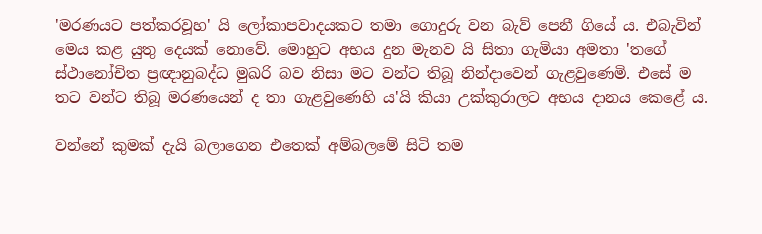'මරණයට පත්කරවූහ' යි ලෝකාපවාදයකට තමා ගොදුරු වන බැව් පෙනී ගියේ ය. එබැවින් මෙය කළ යුතු දෙයක් නොවේ. මොහුට අභය දුන මැනව යි සිතා ගැමියා අමතා 'තගේ ස්ථානෝචිත ප්‍රඥානුබද්ධ මුඛරි බව නිසා මට වන්ට තිබූ නින්දාවෙන් ගැළවුණෙමි. එසේ ම තට වන්ට තිබූ මරණයෙන් ද තා ගැළවුණෙහි ය'යි කියා උක්කුරාලට අභය දානය කෙළේ ය.

වන්නේ කුමක් දැයි බලාගෙන එතෙක් අම්බලමේ සිටි තම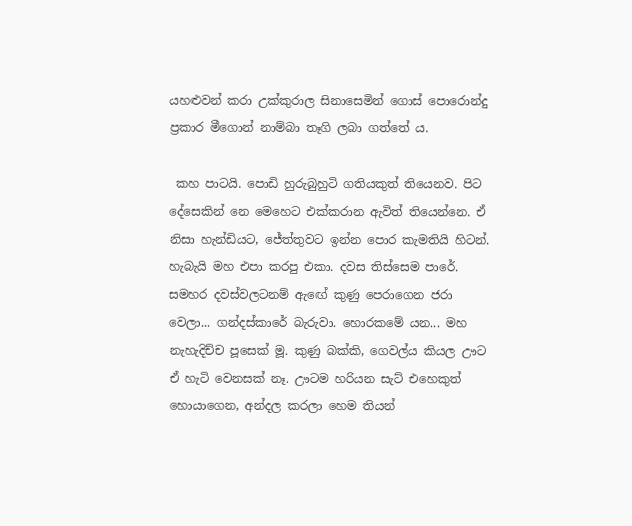යහළුවන් කරා උක්කුරාල සිනාසෙමින් ගොස් පොරොන්දු ප්‍රකාර මීගොන් නාම්බා තෑගි ලබා ගත්තේ ය.

 කහ පාටයි. පොඩි හුරුබුහුටි ගතියකුත් තියෙනව. පිට දේසෙකින් නෙ මෙහෙට එක්කරාන ඇවිත් තියෙන්නෙ. ඒ නිසා හැන්ඩියට, ජේත්තුවට ඉන්න පොර කැමතියි හිටන්. හැබැයි මහ එපා කරපු එකා. දවස තිස්සෙම පාරේ. සමහර දවස්වලටනම් ඇඟේ කුණු පෙරාගෙන ජරා වෙලා... ගන්දස්කාරේ බැරුවා. හොරකමේ යන... මහ නැහැදිච්ච පූසෙක් මූ. කුණු බක්කි, ගෙවල්ය කියල ඌට ඒ හැටි වෙනසක් නෑ. ඌටම හරියන සැට් එහෙකුත් හොයාගෙන, අන්දල කරලා හෙම තියන්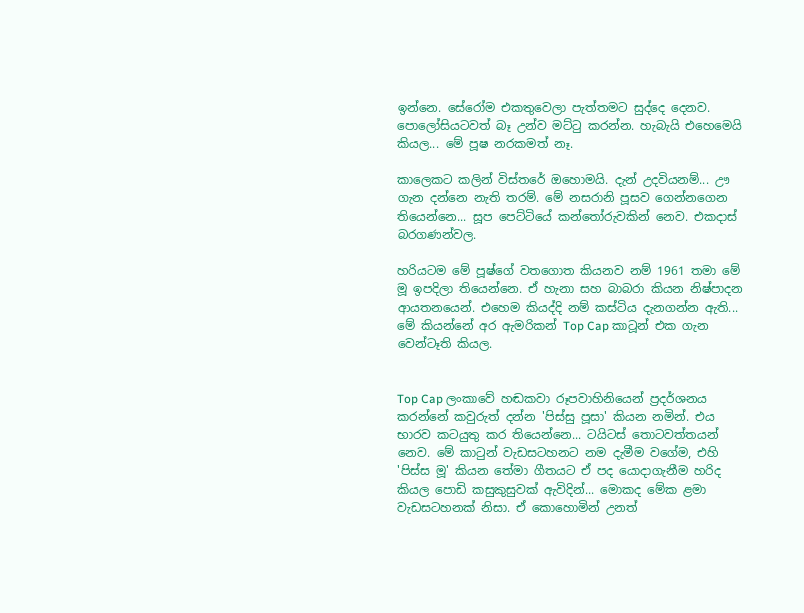ඉන්නෙ. සේරෝම එකතුවෙලා පැත්තමට සුද්දෙ දෙනව. පොලෝසියටවත් බෑ උන්ව මට්ටු කරන්න. හැබැයි එහෙමෙයි කියල... මේ පූෂ නරකමත් නෑ.

කාලෙකට කලින් විස්තරේ ඔහොමයි. දැන් උදවියනම්... ඌ ගැන දන්නෙ නැති තරම්. මේ නසරානි පූසව ගෙන්නගෙන තියෙන්නෙ... සූප පෙට්ටියේ කන්තෝරුවකින් නෙව. එකදාස් බරගණන්වල.

හරියටම මේ පූෂ්ගේ වතගොත කියනව නම් 1961 තමා මේ මූ ඉපදිලා තියෙන්නෙ. ඒ හැනා සහ බාබරා කියන නිෂ්පාදන ආයතනයෙන්. එහෙම කියද්දි නම් කස්ටිය දැනගන්න ඇති... මේ කියන්නේ අර ඇමරිකන් Top Cap කාටූන් එක ගැන වෙන්ටෑති කියල.


Top Cap ලංකාවේ හඬකවා රූපවාහිනියෙන් ප්‍රදර්ශනය කරන්නේ කවුරුත් දන්න 'පිස්සු පූසා' කියන නමින්. එය භාරව කටයුතු කර තියෙන්නෙ... ටයිටස් තොටවත්තයන් නෙව. මේ කාටුන් වැඩසටහනට නම දැමීම වගේම, එහි 'පිස්ස මූ' කියන තේමා ගීතයට ඒ පද යොදාගැනීම හරිද කියල පොඩි කසුකුසුවක් ඇවිදින්... මොකද මේක ළමා වැඩසටහනක් නිසා. ඒ කොහොමින් උනත්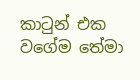කාටුන් එක වගේම තේමා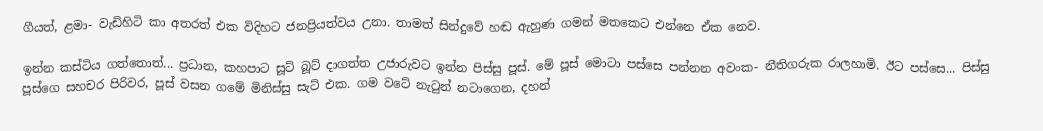ගීයත්, ළමා- වැඩිහිටි කා අතරත් එක විදිහට ජනප්‍රියත්වය උනා. තාමත් සින්දුවේ හඬ ඇහුණ ගමන් මතකෙට එන්නෙ ඒක නෙව.

ඉන්න කස්ටිය ගත්තොත්... ප්‍රධාන, කහපාට සූට් බූට් දාගත්ත උජාරුවට ඉන්න පිස්සු පූස්. මේ පූස් මොටා පස්සෙ පන්නන අවංක- නීතිගරුක රාලහාමි. ඊට පස්සෙ... පිස්සු පූස්ගෙ සහචර පිරිවර, පූස් වසන ගමේ මිනිස්සු සැට් එක. ගම වටේ නැටුන් නටාගෙන, දහන්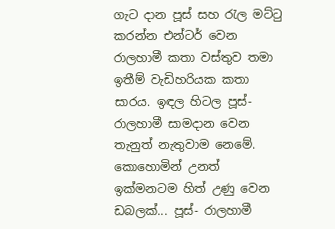ගැට දාන පූස් සහ රැල මට්ටු කරන්න එන්ටර් වෙන රාලහාමී කතා වස්තුව තමා ඉතීම් වැඩිහරියක කතා සාරය. ඉඳල හිටල පූස්- රාලහාමී සාමදාන වෙන තැනුත් නැතුවාම නෙමේ. කොහොමින් උනත් ඉක්මනටම හිත් උණු වෙන ඩබලක්... පූස්- රාලහාමී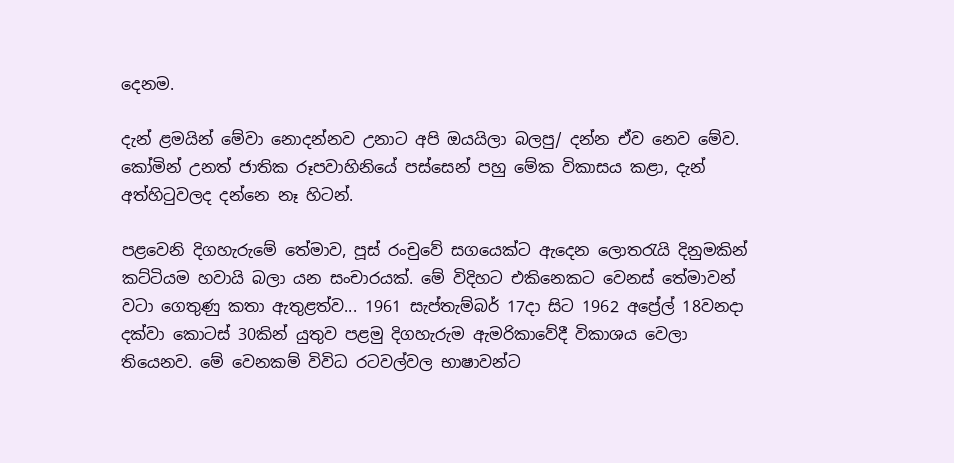දෙනම.

දැන් ළමයින් මේවා නොදන්නව උනාට අපි ඔයයිලා බලපු/ දන්න ඒව නෙව මේව. කෝමින් උනත් ජාතික රූපවාහිනියේ පස්සෙන් පහු මේක විකාසය කළා, දැන් අත්හිටුවලද දන්නෙ නෑ හිටන්.

පළවෙනි දිගහැරුමේ තේමාව, පූස් රංචුවේ සගයෙක්ට ඇදෙන ලොතරැයි දිනුමකින් කට්ටියම හවායි බලා යන සංචාරයක්. මේ විදිහට එකිනෙකට වෙනස් තේමාවන් වටා ගෙතුණු කතා ඇතුළත්ව... 1961 සැප්තැම්බර් 17දා සිට 1962 අප්‍රේල් 18වනදා දක්වා කොටස් 30කින් යුතුව පළමු දිගහැරුම ඇමරිකාවේදී විකාශය වෙලා තියෙනව. මේ වෙනකම් විවිධ රටවල්වල භාෂාවන්ට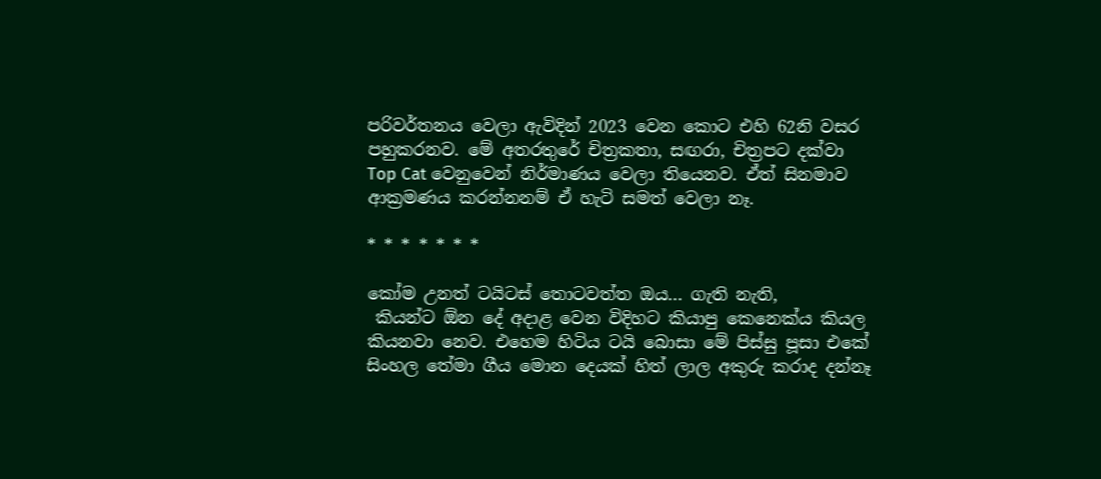පරිවර්තනය වෙලා ඇවිදින් 2023 වෙන කොට එහි 62නි වසර පහුකරනව. මේ අතරතුරේ චිත්‍රකතා, සඟරා, චිත්‍රපට දක්වා Top Cat වෙනුවෙන් නිර්මාණය වෙලා තියෙනව. ඒත් සිනමාව ආක්‍රමණය කරන්නනම් ඒ හැටි සමත් වෙලා නෑ.

* * * * * * *

කෝම උනත් ටයිටස් තොටවත්ත ඔය... ගැති නැති,
 කියන්ට ඕන දේ අදාළ වෙන විදිහට කියාපු කෙනෙක්ය කියල කියනවා නෙව. එහෙම හිටිය ටයි බොසා මේ පිස්සු පූසා එකේ සිංහල තේමා ගීය මොන දෙයක් හිත් ලාල අකුරු කරාද දන්නෑ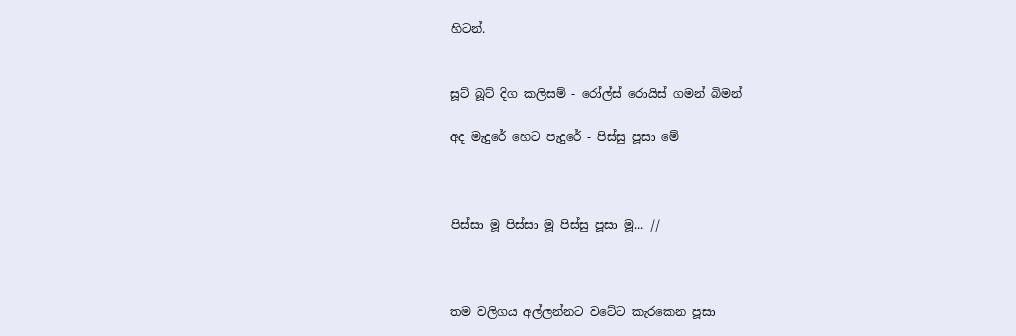හිටන්.


සූට් බූට් දිග කලිසම් - රෝල්ස් රොයිස් ගමන් බිමන්

අද මැදුරේ හෙට පැදුරේ - පිස්සු පූසා මේ



පිස්සා මූ පිස්සා මූ පිස්සු පූසා මූ... //



තම වලිගය අල්ලන්නට වටේට කැරකෙන පූසා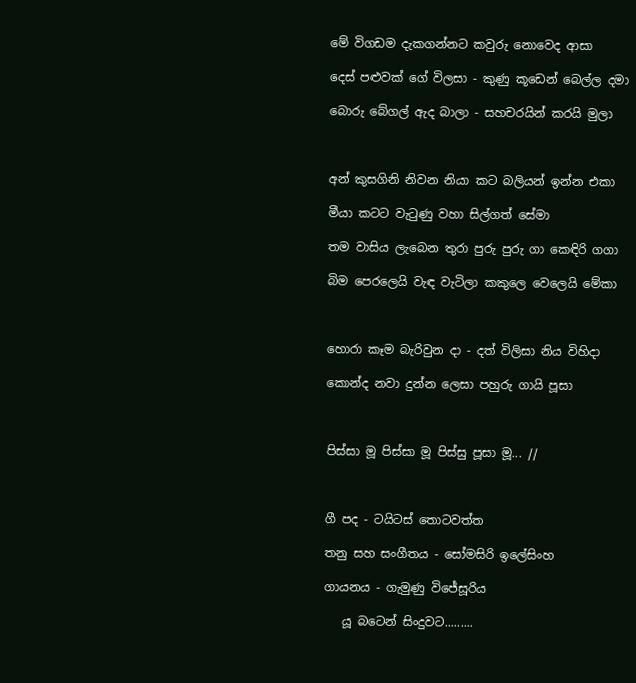මේ විගඩම දැකගන්නට කවුරු නොවෙද ආසා

දෙස් පළුවක් ගේ විලසා - කුණු කූඩෙන් බෙල්ල දමා

බොරු බේගල් ඇද බාලා - සහචරයින් කරයි මුලා



අන් කුසගිනි නිවන නියා කට බලියන් ඉන්න එකා

මීයා කටට වැටුණු වහා සිල්ගත් සේමා

තම වාසිය ලැබෙන තුරා පුරු පුරු ගා කෙඳිරි ගගා

බිම පෙරලෙයි වැඳ වැටිලා කකුලෙ වෙලෙයි මේකා



හොරා කෑම බැරිවුන දා - දත් විලිසා නිය විහිදා

කොන්ද නවා දුන්න ලෙසා පහුරු ගායි පූසා



පිස්සා මූ පිස්සා මූ පිස්සු පූසා මූ... //



ගී පද - ටයිටස් තොටවත්ත

තනු සහ සංගීතය - සෝමසිරි ඉලේසිංහ

ගායනය - ගැමුණු විජේසූරිය

   යූ බටෙන් සිංදුවට.........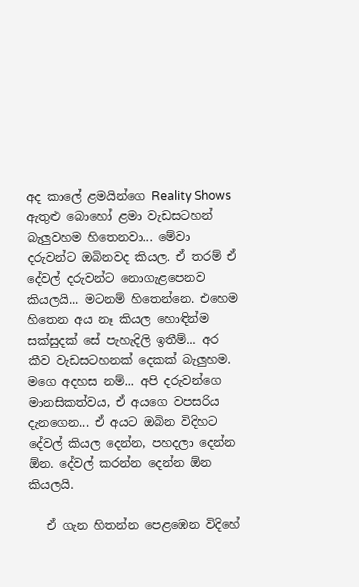අද කාලේ ළමයින්ගෙ Reality Shows ඇතුළු බොහෝ ළමා වැඩසටහන් බැලුවහම හිතෙනවා... මේවා දරුවන්ට ඔබිනවද කියල. ඒ තරම් ඒ දේවල් දරුවන්ට නොගැළපෙනව කියලයි... මටනම් හිතෙන්නෙ. එහෙම හිතෙන අය නෑ කියල හොඳින්ම සක්සුදක් සේ පැහැදිලි ඉතීම්... අර කීව වැඩසටහනක් දෙකක් බැලුහම. මගෙ අදහස නම්... අපි දරුවන්ගෙ මානසිකත්වය, ඒ අයගෙ වපසරිය දැනගෙන... ඒ අයට ඔබින විදිහට දේවල් කියල දෙන්න, පහදලා දෙන්න ඕන. දේවල් කරන්න දෙන්න ඕන කියලයි.

   ඒ ගැන හිතන්න පෙළඹෙන විදිහේ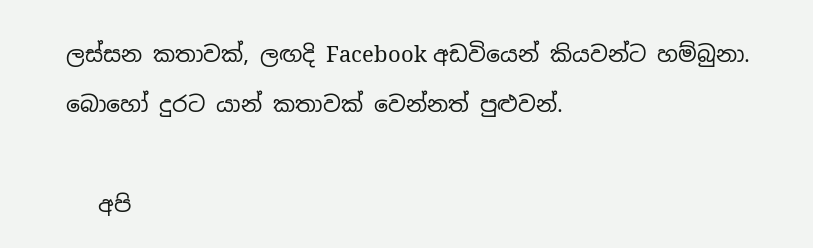ලස්සන කතාවක්, ලඟදි Facebook අඩවියෙන් කියවන්ට හම්බුනා. බොහෝ දුරට යාන් කතාවක් වෙන්නත් පුළුවන්.

   අපි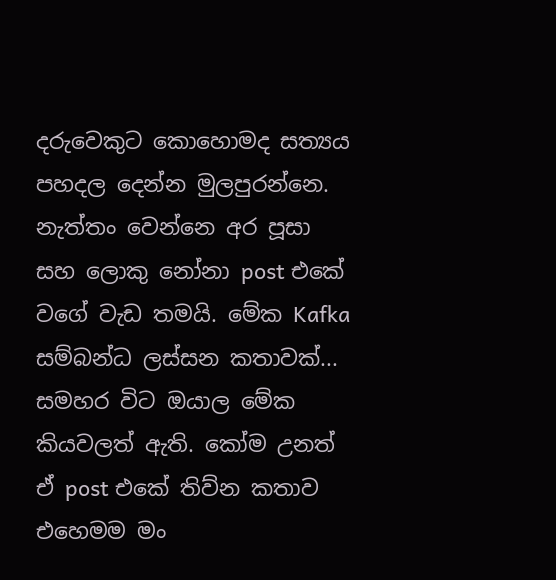දරුවෙකුට කොහොමද සත්‍යය පහදල දෙන්න මුලපුරන්නෙ. නැත්තං වෙන්නෙ අර පූසා සහ ලොකු නෝනා post එකේ වගේ වැඩ තමයි. මේක Kafka සම්බන්ධ ලස්සන කතාවක්... සමහර විට ඔයාල මේක කියවලත් ඇති. කෝම උනත් ඒ post එකේ තිව්න කතාව එහෙමම මං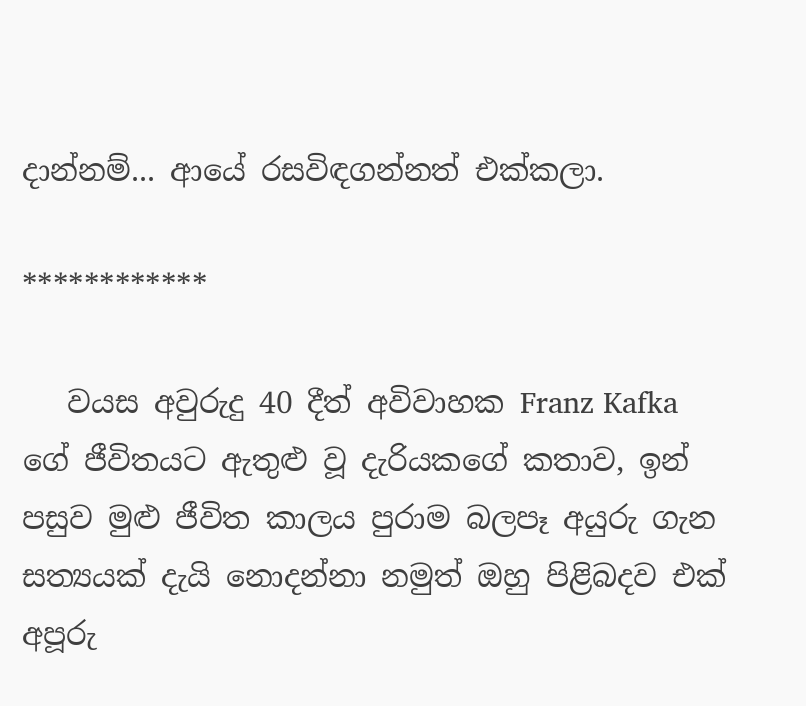දාන්නම්... ආයේ රසවිඳගන්නත් එක්කලා.

************

   වයස අවුරුදු 40 දීත් අවිවාහක Franz Kafka ගේ ජීවිතයට ඇතුළු වූ දැරියකගේ කතාව, ඉන් පසුව මුළු ජීවිත කාලය පුරාම බලපෑ අයුරු ගැන සත්‍යයක් දැයි නොදන්නා නමුත් ඔහු පිළිබදව එක් අපූරු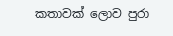කතාවක් ලොව පුරා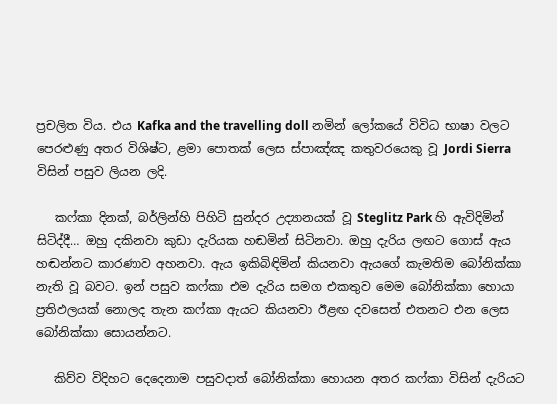ප්‍රචලිත විය. එය Kafka and the travelling doll නමින් ලෝකයේ විවිධ භාෂා වලට පෙරළුණු අතර විශිෂ්ට, ළමා පොතක් ලෙස ස්පාඤ්ඤ කතුවරයෙකු වූ Jordi Sierra විසින් පසුව ලියන ලදි.

   කෆ්කා දිනක්, බර්ලින්හි පිහිටි සුන්දර උද්‍යානයක් වූ Steglitz Park හි ඇවිදිමින් සිටිද්දී… ඔහු දකිනවා කුඩා දැරියක හඬමින් සිටිනවා. ඔහු දැරිය ලඟට ගොස් ඇය හඬන්නට කාරණාව අහනවා. ඇය ඉකිබිඳිමින් කියනවා ඇයගේ කැමතිම බෝනික්කා නැති වූ බවට. ඉන් පසුව කෆ්කා එම දැරිය සමග එකතුව මෙම බෝනික්කා හොයා ප්‍රතිඵලයක් නොලද තැන කෆ්කා ඇයට කියනවා ඊළඟ දවසෙත් එතනට එන ලෙස බෝනික්කා සොයන්නට.

   කිව්ව විදිහට දෙදෙනාම පසුවදාත් බෝනික්කා හොයන අතර කෆ්කා විසින් දැරියට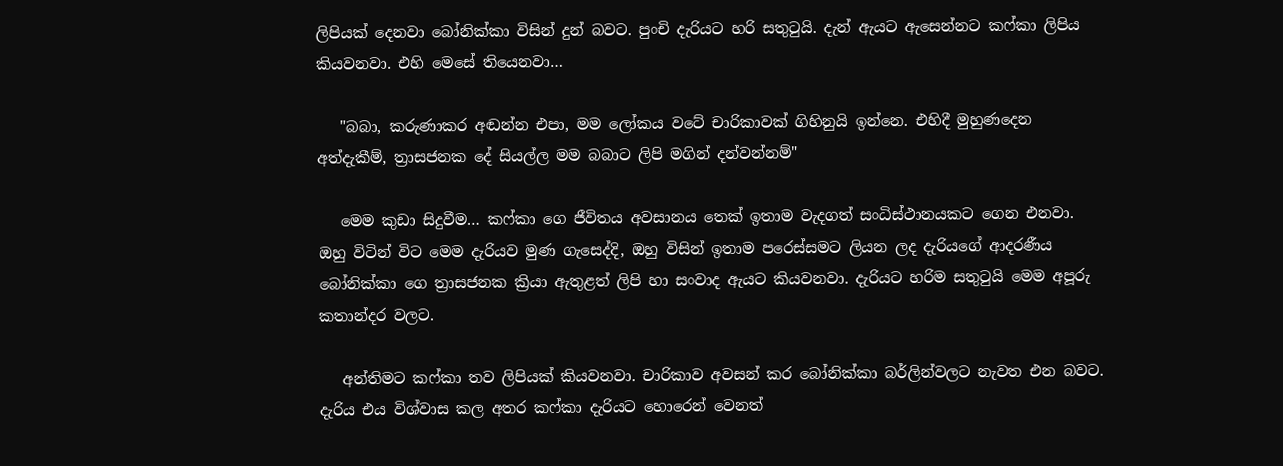ලිපියක් දෙනවා බෝනික්කා විසින් දුන් බවට. පුංචි දැරියට හරි සතුටුයි. දැන් ඇයට ඇසෙන්නට කෆ්කා ලිපිය කියවනවා. එහි මෙසේ තියෙනවා…

   "බබා, කරුණාකර අඬන්න එපා, මම ලෝකය වටේ චාරිකාවක් ගිහිනුයි ඉන්නෙ. එහිදී මුහුණදෙන අත්දැකීම්, ත්‍රාසජනක දේ සියල්ල මම බබාට ලිපි මගින් දන්වන්නම්"

   මෙම කුඩා සිදුවීම… කෆ්කා ගෙ ජීවිතය අවසානය තෙක් ඉතාම වැදගත් සංධිස්ථානයකට ගෙන එනවා. ඔහු විටින් විට මෙම දැරියව මුණ ගැසෙද්දි, ඔහු විසින් ඉතාම පරෙස්සමට ලියන ලද දැරියගේ ආදරණීය බෝනික්කා ගෙ ත්‍රාසජනක ක්‍රියා ඇතුළත් ලිපි හා සංවාද ඇයට කියවනවා. දැරියට හරිම සතුටුයි මෙම අපූරු කතාන්දර වලට.

   අන්තිමට කෆ්කා තව ලිපියක් කියවනවා. චාරිකාව අවසන් කර බෝනික්කා බර්ලින්වලට නැවත එන බවට. දැරිය එය විශ්වාස කල අතර කෆ්කා දැරියට හොරෙන් වෙනත්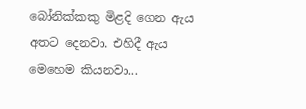බෝනික්කකු මිළදි ගෙන ඇය අතට දෙනවා. එහිදී ඇය මෙහෙම කියනවා...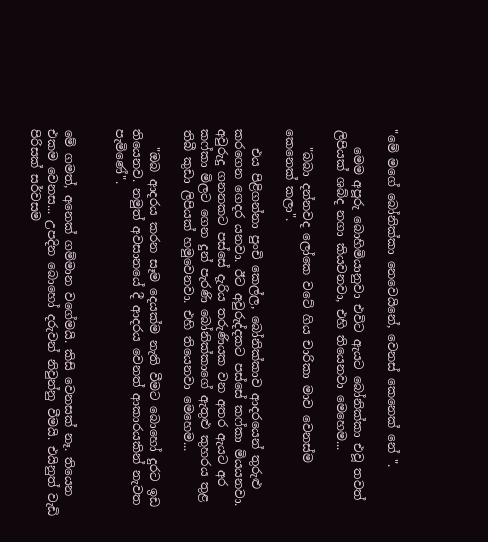"මේ මගේ බෝනික්කා නෙවෙයිනේ, වෙනස් කෙනෙක් නේ ".

   මෙම අපූරු බොහිමියානුවා එවිට ඇයට බෝනික්කා එවූ තවත් ලිපියක් ශබ්ද නගා කියවනවා, එහි තියෙනවා මෙහෙම...

   "බබා දන්නවද ලෝකෙ වටේ ගිය චාරිකා මාව වෙනස්ම කෙනෙක් කලා".

   එය පිළිගන්නා පුංචි කෙල්ල, බෝනික්කාව ආදරයෙන් තුරුළු කරගෙන ගෙදර යනවා. ඊට අවුරුද්දකට පස්සේ කෆ්කා මියයනවා. අවුරුදු ගනනකට පස්සේ දැරිය තරුණියක වන අතර ඇයට අර කෆ්කා මිලට ගෙන දුන් පැරණි බෝනික්කාගේ ඇතුළු කුහරය තුළ තිබී කුඩා ලිපියක් හමුවෙනවා. එහි තියෙනවා මෙහෙම...

   "ඔබ ආදරය කරන සෑම දෙයක්ම නැති වීමට බොහෝ දුරට ඉඩ තියෙනව. නමුත් අවසානයේ දී ආදරය වෙනත් ආකාරයකින් නැවත පැමිණේ".


මේ ගමත්, අනෙක් ගම්මාන වගේමයි. කිසි වෙනසක් නෑ. තියෙන එකම වෙනස... උපදින බොහෝ දරුවන් නිවුන්නු වීමයි. එයිනුත් වැඩි පිරිසක් සර්වසම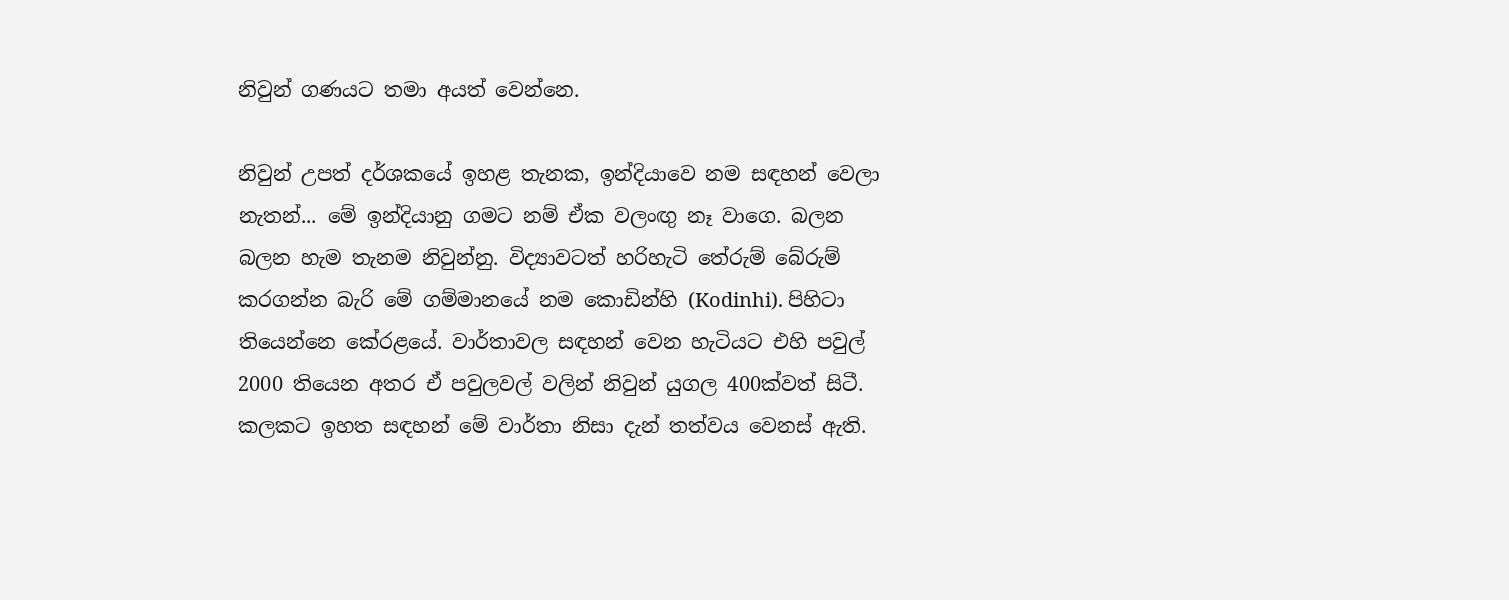නිවුන් ගණයට තමා අයත් වෙන්නෙ.

නිවුන් උපත් දර්ශකයේ ඉහළ තැනක, ඉන්දියාවෙ නම සඳහන් වෙලා නැතන්... මේ ඉන්දියානු ගමට නම් ඒක වලංඟු නෑ වාගෙ. බලන බලන හැම තැනම නිවුන්නු. විද්‍යාවටත් හරිහැටි තේරුම් බේරුම් කරගන්න බැරි මේ ගම්මානයේ නම කොඩින්හි (Kodinhi). පිහිටා තියෙන්නෙ කේරළයේ. වාර්තාවල සඳහන් වෙන හැටියට එහි පවුල් 2000 තියෙන අතර ඒ පවුලවල් වලින් නිවුන් යුගල 400ක්වත් සිටී. කලකට ඉහත සඳහන් මේ වාර්තා නිසා දැන් තත්වය වෙනස් ඇති.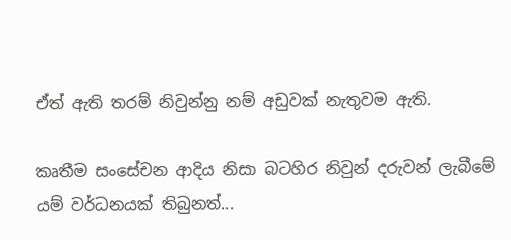ඒත් ඇති තරම් නිවුන්නු නම් අඩුවක් නැතුවම ඇති.

කෘතීම සංසේචන ආදිය නිසා බටහිර නිවුන් දරුවන් ලැබීමේ යම් වර්ධනයක් තිබුනත්...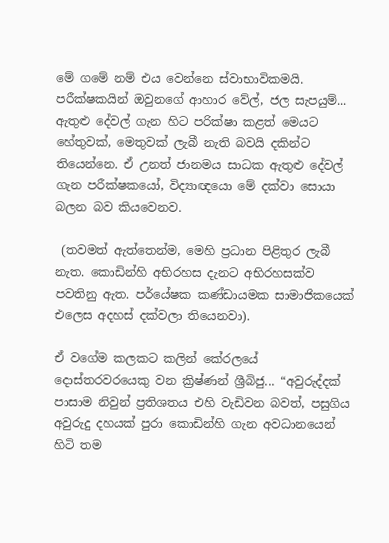මේ ගමේ නම් එය වෙන්නෙ ස්වාභාවිකමයි. පරීක්ෂකයින් ඔවුනගේ ආහාර වේල්, ජල සැපයුම්... ඇතුළු දේවල් ගැන හිට පරික්ෂා කළත් මෙයට හේතුවක්, මෙතුවක් ලැබී නැති බවයි දකින්ට තියෙන්නෙ. ඒ උනත් ජානමය සාධක ඇතුළු දේවල් ගැන පරීක්ෂකයෝ, විද්‍යාඥයො මේ දක්වා සොයා බලන බව කියවෙනව.

 (තවමත් ඇත්තෙන්ම, මෙහි ප්‍රධාන පිළිතුර ලැබී නැත. කොඩින්හි අභිරහස දැනට අභිරහසක්ව පවතිනු ඇත. පර්යේෂක කණ්ඩායමක සාමාජිකයෙක් එලෙස අදහස් දක්වලා තියෙනවා).

ඒ වගේම කලකට කලින් කේරලයේ දොස්තරවරයෙකු වන ක්‍රිෂ්ණන් ශ්‍රීබිජු... “අවුරුද්දක් පාසාම නිවුන් ප්‍රතිශතය එහි වැඩිවන බවත්, පසුගිය අවුරුදු දහයක් පුරා කොඩින්හි ගැන අවධානයෙන් හිටි තම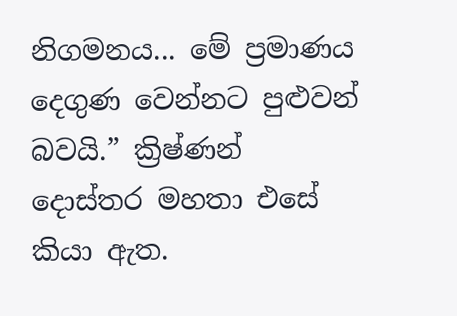නිගමනය... මේ ප්‍රමාණය දෙගුණ වෙන්නට පුළුවන් බවයි.” ක්‍රිෂ්ණන් දොස්තර මහතා එසේ කියා ඇත.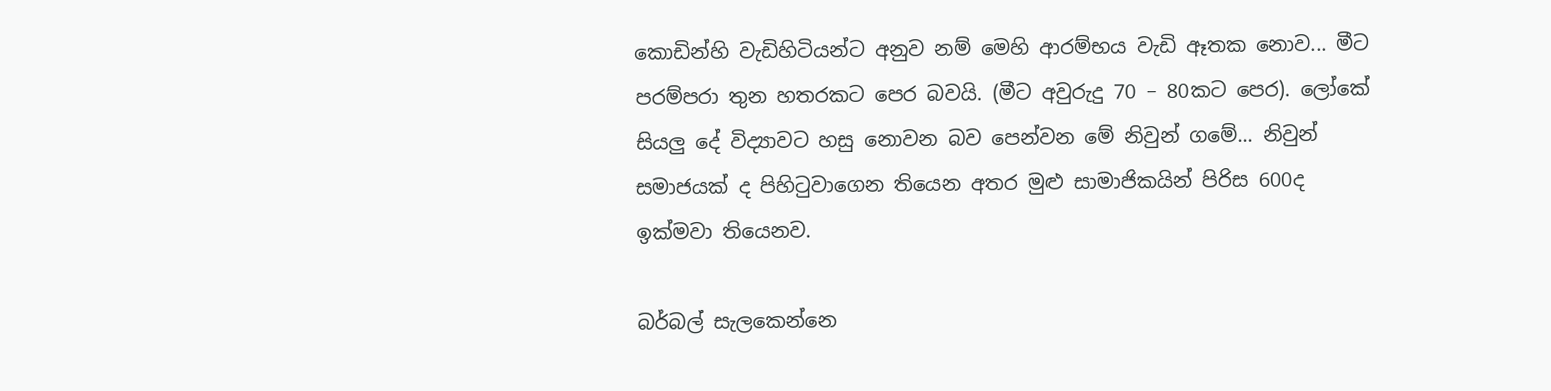කොඩින්හි වැඩිහිටියන්ට අනුව නම් මෙහි ආරම්භය වැඩි ඈතක නොව... මීට පරම්පරා තුන හතරකට පෙර බවයි. (මීට අවුරුදු 70 – 80කට පෙර). ලෝකේ සියලු දේ විද්‍යාවට හසු නොවන බව පෙන්වන මේ නිවුන් ගමේ... නිවුන් සමාජයක් ද පිහිටුවාගෙන තියෙන අත‍ර මුළු සාමාජිකයින් පිරිස 600ද ඉක්මවා තියෙනව.

බර්බල් සැලකෙන්නෙ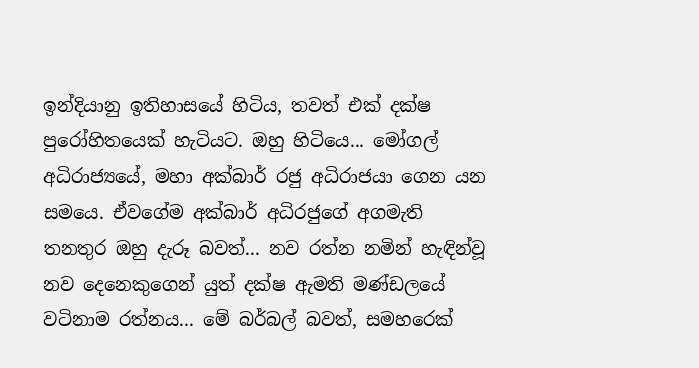ඉන්දියානු ඉතිහාසයේ හිටිය, තවත් එක් දක්ෂ පුරෝහිතයෙක් හැටියට. ඔහු හිටියෙ... මෝගල් අධිරාජ්‍යයේ, මහා අක්බාර් රජු අධිරාජයා ගෙන යන සමයෙ. ඒවගේම අක්බාර් අධිරජුගේ අගමැති තනතුර ඔහු දැරූ බවත්... නව රත්න නමින් හැඳින්වූ නව දෙනෙකුගෙන් යුත් දක්ෂ ඇමති මණ්ඩලයේ වටිනාම රත්නය... මේ බර්බල් බවත්, සමහරෙක්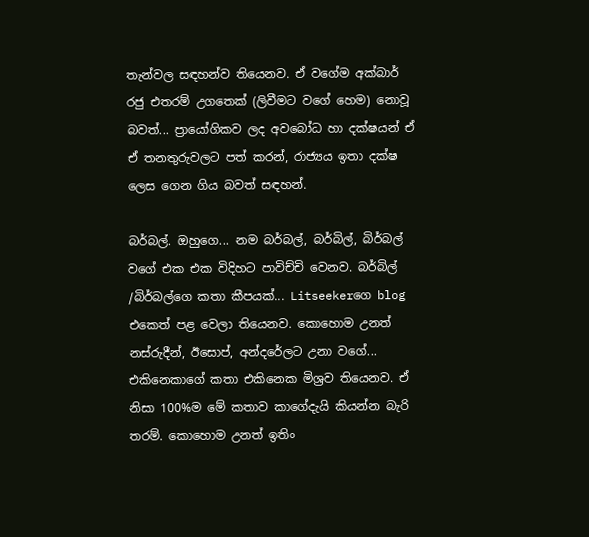තැන්වල සඳහන්ව තියෙනව. ඒ වගේම අක්බාර් රජු එතරම් උගතෙක් (ලිවීමට වගේ හෙම) නොවූ බවත්... ප්‍රායෝගිකව ලද අවබෝධ හා දක්ෂයන් ඒ ඒ තනතුරුවලට පත් කරන්, රාජ්‍යය ඉතා දක්ෂ ලෙස ගෙන ගිය බවත් සඳහන්.

බර්බල්. ඔහුගෙ... නම බර්බල්, බර්බිල්, බිර්බල් වගේ එක එක විදිහට පාවිච්චි වෙනව. බර්බිල් /බිර්බල්ගෙ කතා කීපයක්... Litseekerගෙ blog එකෙත් පළ වෙලා තියෙනව. කොහොම උනත් නස්රුදීන්, ඊසොප්, අන්දරේලට උනා වගේ... එකිනෙකාගේ කතා එකිනෙක මිශ්‍රව තියෙනව. ඒ නිසා 100%ම මේ කතාව කාගේදැයි කියන්න බැරි තරම්. කොහොම උනත් ඉතිං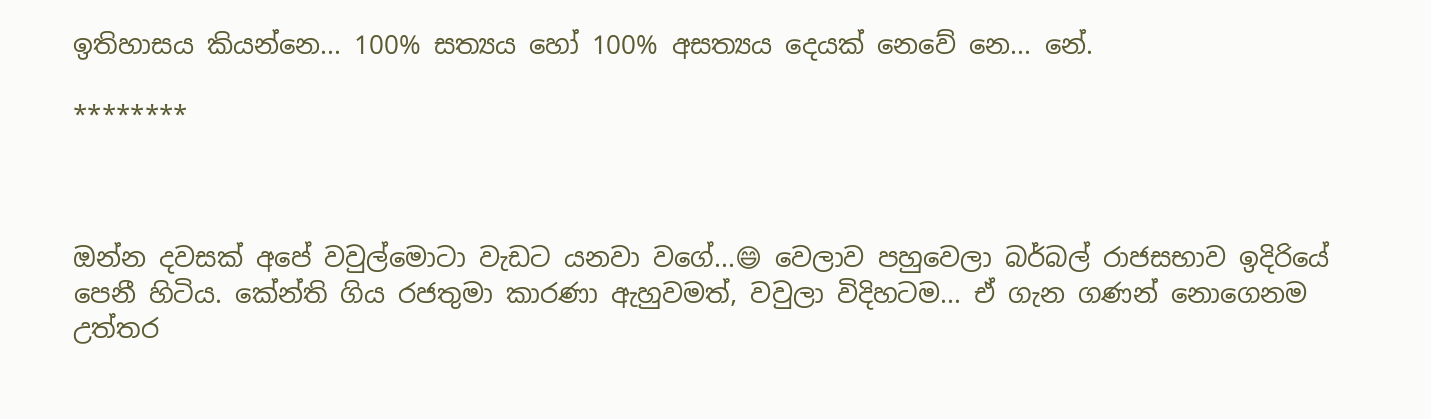ඉතිහාසය කියන්නෙ... 100% සත්‍යය හෝ 100% අසත්‍යය දෙයක් නෙවේ නෙ... නේ.

********



ඔන්න දවසක් අපේ වවුල්මොටා වැඩට යනවා වගේ...😄 වෙලාව පහුවෙලා බර්බල් රාජසභාව ඉදිරියේ පෙනී හිටිය. කේන්ති ගිය රජතුමා කාරණා ඇහුවමත්, වවුලා විදිහටම... ඒ ගැන ගණන් නොගෙනම උත්තර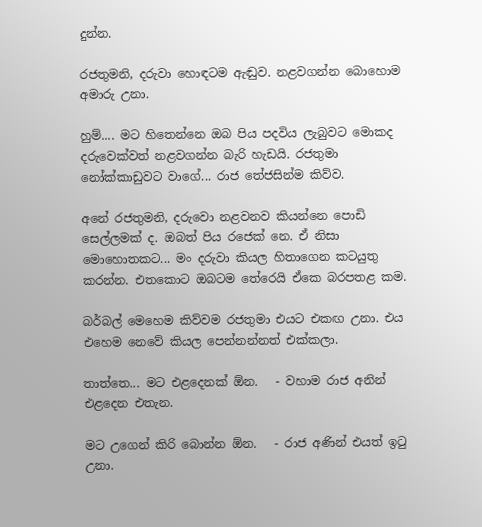දුන්න.

රජතුමනි, දරුවා හොඳටම ඇඬුව. නළවගන්න බොහොම අමාරු උනා.

හුම්.... මට හිතෙන්නෙ ඔබ පිය පදවිය ලැබුවට මොකද දරුවෙක්වත් නළවගන්න බැරි හැඩයි. රජතුමා නෝක්කාඩුවට වාගේ... රාජ තේජසින්ම කිව්ව.

අනේ රජතුමනි, දරුවො නළවනව කියන්නෙ පොඩි සෙල්ලමක් ද. ඔබත් පිය රජෙක් නෙ. ඒ නිසා මොහොතකට... මං දරුවා කියල හිතාගෙන කටයුතු කරන්න. එතකොට ඔබටම තේරෙයි ඒකෙ බරපතළ කම.

බර්බල් මෙහෙම කිව්වම රජතුමා එයට එකඟ උනා. එය එහෙම නෙවේ කියල පෙන්නන්නත් එක්කලා.

තාත්තෙ... මට එළදෙනක් ඕන.   - වහාම රාජ අනින් එළදෙන එතැන.

මට උගෙන් කිරි බොන්න ඕන.   - රාජ අණින් එයත් ඉටු උනා.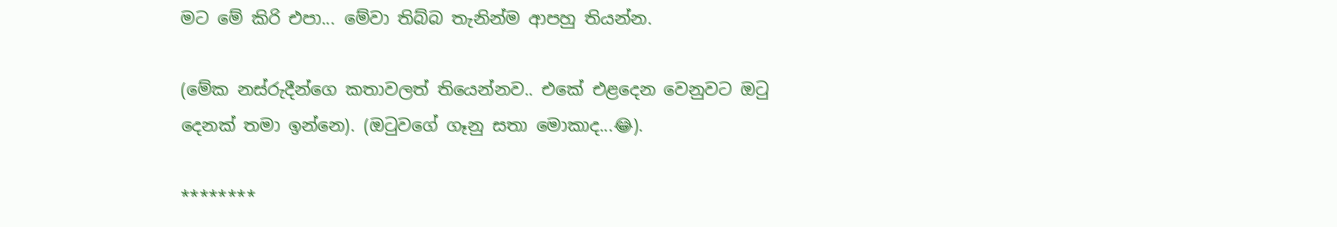මට මේ කිරි එපා... මේවා තිබ්බ තැනින්ම ආපහු තියන්න.

(මේක නස්රුදීන්ගෙ කතාවලත් තියෙන්නව.. එකේ එළදෙන වෙනුවට ඔටු දෙනක් තමා ඉන්නෙ). (ඔටුවගේ ගෑනු සතා මොකාද...😂).

********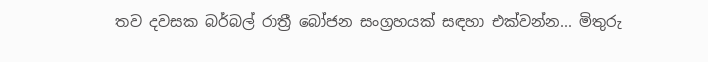තව දවසක බර්බල් රාත්‍රී බෝජන සංග්‍රහයක් සඳහා එක්වන්න... මිතුරු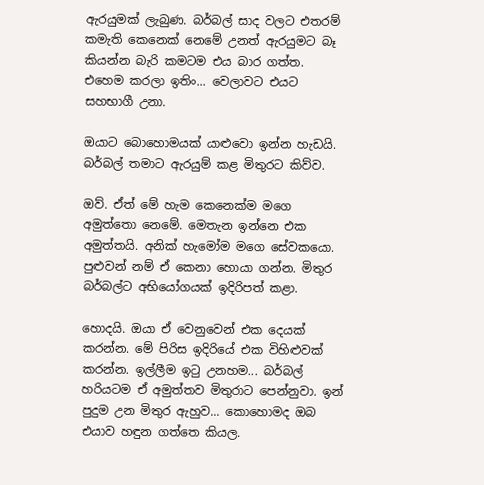ඇරයුමක් ලැබුණ. බර්බල් සාද වලට එතරම් කමැති කෙනෙක් නෙමේ උනත් ඇරයුමට බෑ කියන්න බැරි කමටම එය බාර ගත්ත. එහෙම කරලා ඉතිං... වෙලාවට එයට සහභාගී උනා.

ඔයාට බොහොමයක් යාළුවො ඉන්න හැඩයි. බර්බල් තමාට ඇරයුම් කළ මිතුරට කිව්ව.

ඔව්. ඒත් මේ හැම කෙනෙක්ම මගෙ අමුත්තො නෙමේ. මෙතැන ඉන්නෙ එක අමුත්තයි. අනික් හැමෝම මගෙ සේවකයො. පුළුවන් නම් ඒ කෙනා හොයා ගන්න. මිතුර බර්බල්ට අභියෝගයක් ඉදිරිපත් කළා.

හොදයි. ඔයා ඒ වෙනුවෙන් එක දෙයක් කරන්න. මේ පිරිස ඉදිරියේ එක විහිළුවක් කරන්න. ඉල්ලීම ඉටු උනහම... බර්බල් හරියටම ඒ අමුත්තව මිතුරාට පෙන්නුවා. ඉන් පුදුම උන මිතුර ඇහුව... කොහොමද ඔබ එයාව හඳුන ගත්තෙ කියල.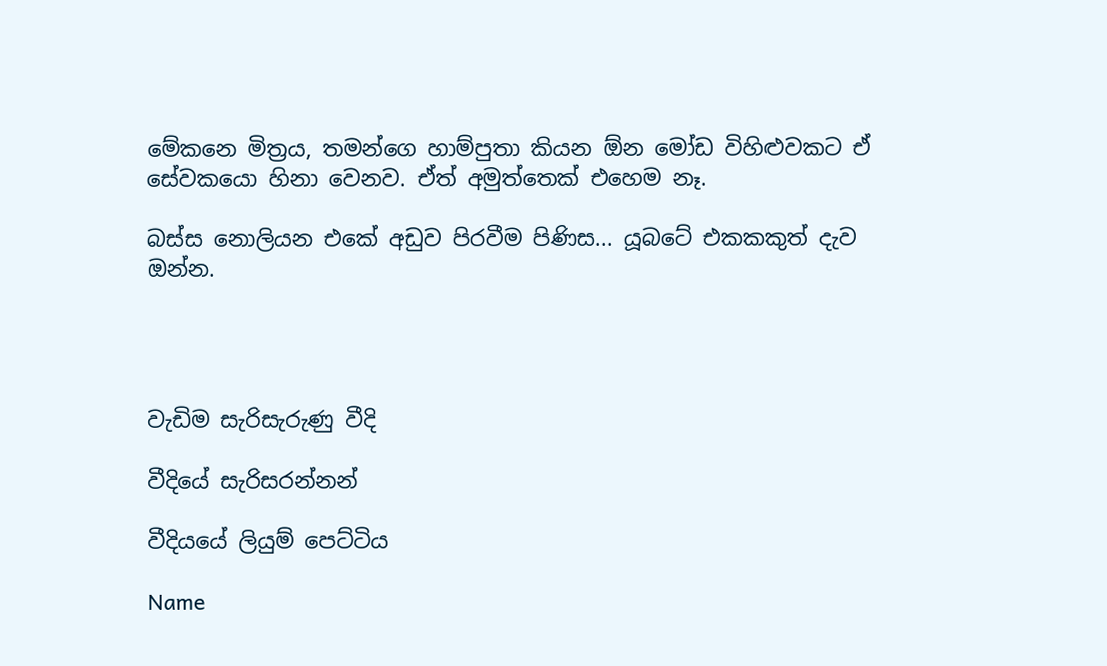මේකනෙ මිත්‍රය, තමන්ගෙ හාම්පුතා කියන ඕන මෝඩ විහිළුවකට ඒ සේවකයො හිනා වෙනව. ඒත් අමුත්තෙක් එහෙම නෑ.

බස්ස නොලියන එකේ අඩුව පිරවීම පිණිස... යූබටේ එකකකුත් දැව ඔන්න.




වැඩිම සැරිසැරුණු වීදි

වීදියේ සැරිසරන්නන්

වීදියයේ ලියුම් පෙට්ටිය

Name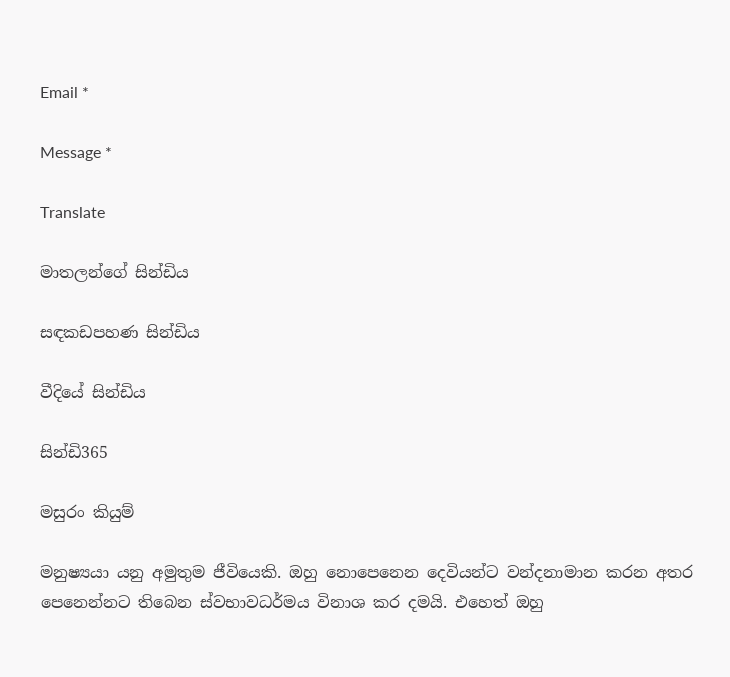Email *

Message *

Translate

මාතලන්ගේ සින්ඩිය

සඳකඩපහණ සින්ඩිය

වීදියේ සින්ඩිය

සින්ඩි365

මසුරං කියුම්

මනුෂ්‍යයා යනු අමුතුම ජීවියෙකි. ඔහු නොපෙනෙන දෙවියන්ට වන්දනාමාන කරන අතර පෙනෙන්නට තිබෙන ස්වභාවධර්මය විනාශ කර දමයි. එහෙත් ඔහු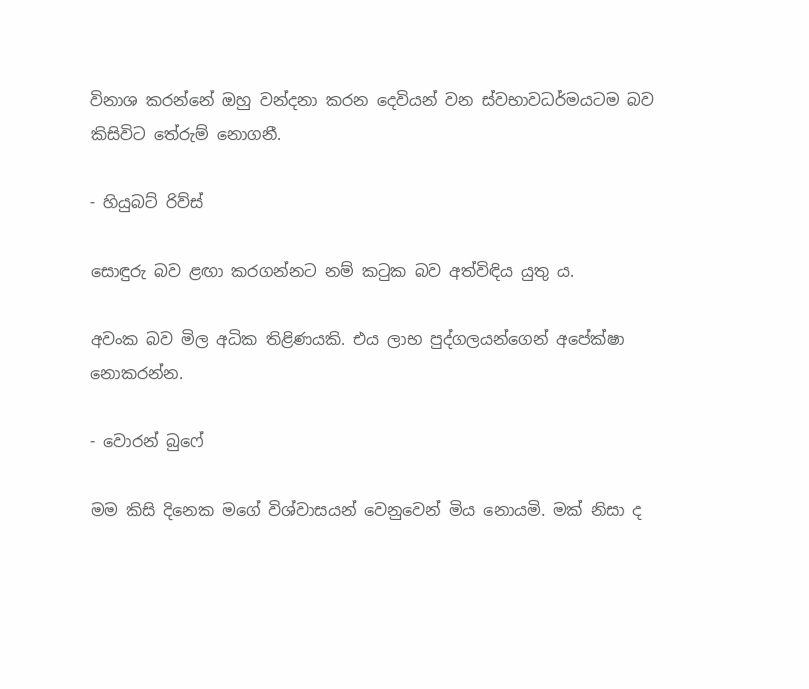විනාශ කරන්නේ ඔහු වන්දනා කරන දෙවියන් වන ස්වභාවධර්මයටම බව කිසිවිට තේරුම් නොගනී.

- හියුබට් රිව්ස්

සොඳුරු බව ළඟා කරගන්නට නම් කටුක බව අත්විඳිය යුතු ය.

අවංක බව මිල අධික තිළිණයකි. එය ලාභ පුද්ගලයන්ගෙන් අපේක්ෂා නොකරන්න.

- වොරන් බුෆේ

මම කිසි දිනෙක මගේ විශ්වාසයන් වෙනුවෙන් මිය නොයමි. මක් නිසා ද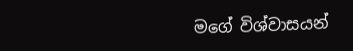මගේ විශ්වාසයන්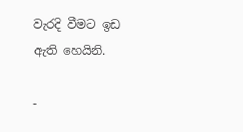වැරදි වීමට ඉඩ ඇති හෙයිනි.

-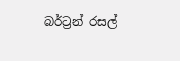බර්ට්‍රන් රසල්